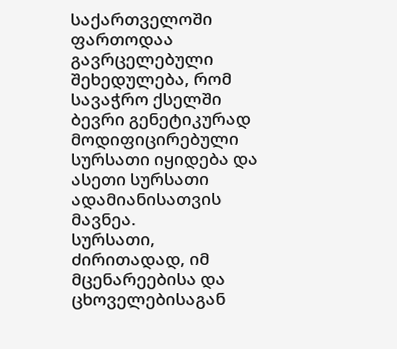საქართველოში ფართოდაა გავრცელებული შეხედულება, რომ სავაჭრო ქსელში ბევრი გენეტიკურად მოდიფიცირებული სურსათი იყიდება და ასეთი სურსათი ადამიანისათვის მავნეა.
სურსათი, ძირითადად, იმ მცენარეებისა და ცხოველებისაგან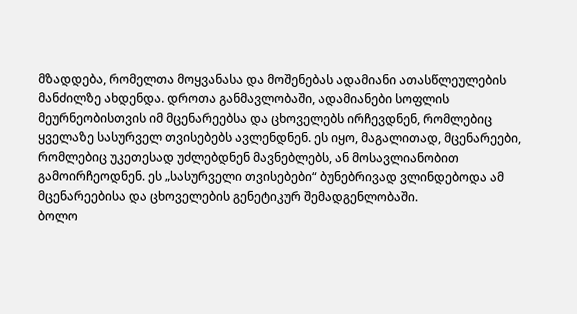მზადდება, რომელთა მოყვანასა და მოშენებას ადამიანი ათასწლეულების მანძილზე ახდენდა. დროთა განმავლობაში, ადამიანები სოფლის მეურნეობისთვის იმ მცენარეებსა და ცხოველებს ირჩევდნენ, რომლებიც ყველაზე სასურველ თვისებებს ავლენდნენ. ეს იყო, მაგალითად, მცენარეები, რომლებიც უკეთესად უძლებდნენ მავნებლებს, ან მოსავლიანობით გამოირჩეოდნენ. ეს „სასურველი თვისებები“ ბუნებრივად ვლინდებოდა ამ მცენარეებისა და ცხოველების გენეტიკურ შემადგენლობაში.
ბოლო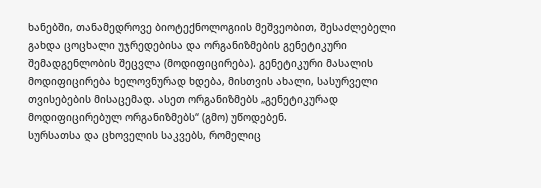ხანებში, თანამედროვე ბიოტექნოლოგიის მეშვეობით, შესაძლებელი გახდა ცოცხალი უჯრედებისა და ორგანიზმების გენეტიკური შემადგენლობის შეცვლა (მოდიფიცირება). გენეტიკური მასალის მოდიფიცირება ხელოვნურად ხდება, მისთვის ახალი, სასურველი თვისებების მისაცემად. ასეთ ორგანიზმებს „გენეტიკურად მოდიფიცირებულ ორგანიზმებს“ (გმო) უწოდებენ.
სურსათსა და ცხოველის საკვებს, რომელიც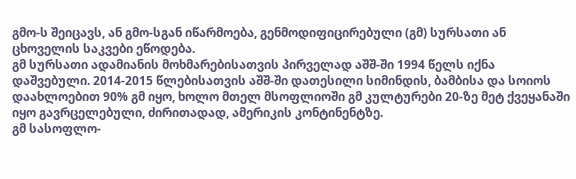გმო-ს შეიცავს, ან გმო-სგან იწარმოება, გენმოდიფიცირებული (გმ) სურსათი ან ცხოველის საკვები ეწოდება.
გმ სურსათი ადამიანის მოხმარებისათვის პირველად აშშ-ში 1994 წელს იქნა დაშვებული. 2014-2015 წლებისათვის აშშ-ში დათესილი სიმინდის, ბამბისა და სოიოს დაახლოებით 90% გმ იყო, ხოლო მთელ მსოფლიოში გმ კულტურები 20-ზე მეტ ქვეყანაში იყო გავრცელებული, ძირითადად, ამერიკის კონტინენტზე.
გმ სასოფლო-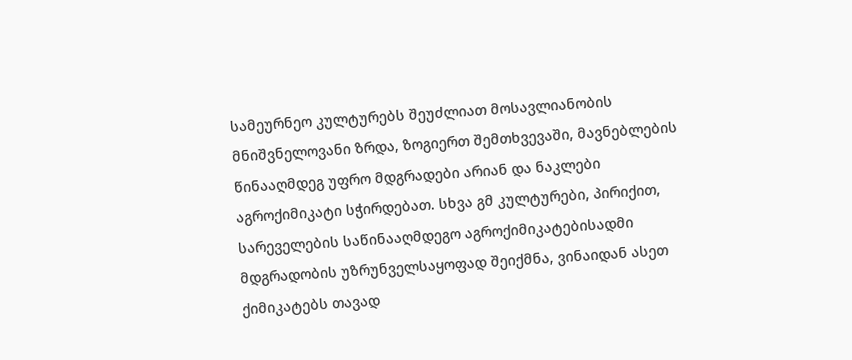სამეურნეო კულტურებს შეუძლიათ მოსავლიანობის მნიშვნელოვანი ზრდა, ზოგიერთ შემთხვევაში, მავნებლების წინააღმდეგ უფრო მდგრადები არიან და ნაკლები აგროქიმიკატი სჭირდებათ. სხვა გმ კულტურები, პირიქით, სარეველების საწინააღმდეგო აგროქიმიკატებისადმი მდგრადობის უზრუნველსაყოფად შეიქმნა, ვინაიდან ასეთ ქიმიკატებს თავად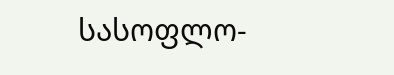სასოფლო-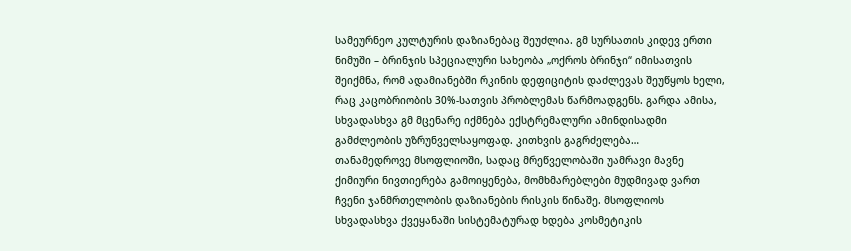სამეურნეო კულტურის დაზიანებაც შეუძლია. გმ სურსათის კიდევ ერთი ნიმუში – ბრინჯის სპეციალური სახეობა „ოქროს ბრინჯი“ იმისათვის შეიქმნა, რომ ადამიანებში რკინის დეფიციტის დაძლევას შეუწყოს ხელი, რაც კაცობრიობის 30%-სათვის პრობლემას წარმოადგენს. გარდა ამისა, სხვადასხვა გმ მცენარე იქმნება ექსტრემალური ამინდისადმი გამძლეობის უზრუნველსაყოფად. კითხვის გაგრძელება…
თანამედროვე მსოფლიოში, სადაც მრეწველობაში უამრავი მავნე ქიმიური ნივთიერება გამოიყენება, მომხმარებლები მუდმივად ვართ ჩვენი ჯანმრთელობის დაზიანების რისკის წინაშე. მსოფლიოს სხვადასხვა ქვეყანაში სისტემატურად ხდება კოსმეტიკის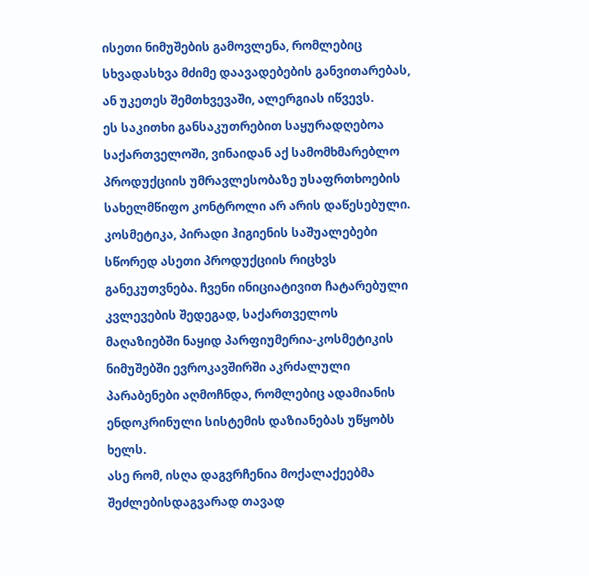ისეთი ნიმუშების გამოვლენა, რომლებიც სხვადასხვა მძიმე დაავადებების განვითარებას, ან უკეთეს შემთხვევაში, ალერგიას იწვევს.
ეს საკითხი განსაკუთრებით საყურადღებოა საქართველოში, ვინაიდან აქ სამომხმარებლო პროდუქციის უმრავლესობაზე უსაფრთხოების სახელმწიფო კონტროლი არ არის დაწესებული. კოსმეტიკა, პირადი ჰიგიენის საშუალებები სწორედ ასეთი პროდუქციის რიცხვს განეკუთვნება. ჩვენი ინიციატივით ჩატარებული კვლევების შედეგად, საქართველოს მაღაზიებში ნაყიდ პარფიუმერია-კოსმეტიკის ნიმუშებში ევროკავშირში აკრძალული პარაბენები აღმოჩნდა, რომლებიც ადამიანის ენდოკრინული სისტემის დაზიანებას უწყობს ხელს.
ასე რომ, ისღა დაგვრჩენია მოქალაქეებმა შეძლებისდაგვარად თავად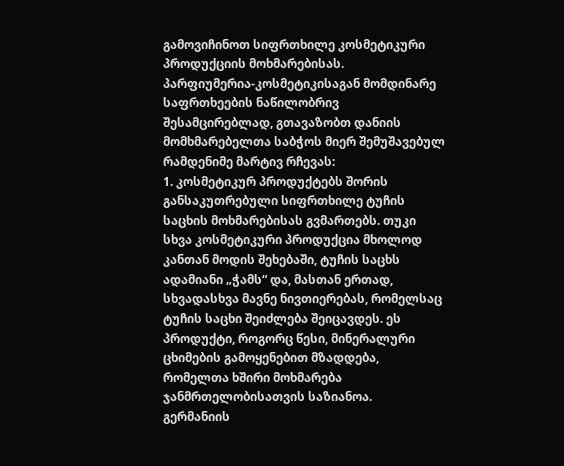გამოვიჩინოთ სიფრთხილე კოსმეტიკური პროდუქციის მოხმარებისას.
პარფიუმერია-კოსმეტიკისაგან მომდინარე საფრთხეების ნაწილობრივ შესამცირებლად, გთავაზობთ დანიის მომხმარებელთა საბჭოს მიერ შემუშავებულ რამდენიმე მარტივ რჩევას:
1. კოსმეტიკურ პროდუქტებს შორის განსაკუთრებული სიფრთხილე ტუჩის საცხის მოხმარებისას გვმართებს. თუკი სხვა კოსმეტიკური პროდუქცია მხოლოდ კანთან მოდის შეხებაში, ტუჩის საცხს ადამიანი „ჭამს“ და, მასთან ერთად, სხვადასხვა მავნე ნივთიერებას, რომელსაც ტუჩის საცხი შეიძლება შეიცავდეს. ეს პროდუქტი, როგორც წესი, მინერალური ცხიმების გამოყენებით მზადდება, რომელთა ხშირი მოხმარება ჯანმრთელობისათვის საზიანოა.
გერმანიის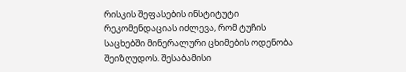რისკის შეფასების ინსტიტუტი რეკომენდაციას იძლევა, რომ ტუჩის საცხებში მინერალური ცხიმების ოდენობა შეიზღუდოს. შესაბამისი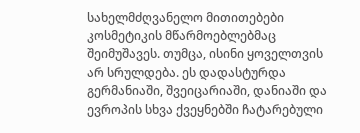სახელმძღვანელო მითითებები კოსმეტიკის მწარმოებლებმაც შეიმუშავეს. თუმცა, ისინი ყოველთვის არ სრულდება. ეს დადასტურდა გერმანიაში, შვეიცარიაში, დანიაში და ევროპის სხვა ქვეყნებში ჩატარებული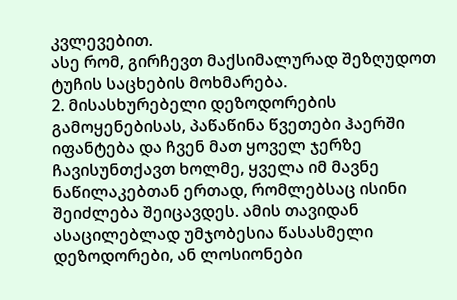კვლევებით.
ასე რომ, გირჩევთ მაქსიმალურად შეზღუდოთ ტუჩის საცხების მოხმარება.
2. მისასხურებელი დეზოდორების გამოყენებისას, პაწაწინა წვეთები ჰაერში იფანტება და ჩვენ მათ ყოველ ჯერზე ჩავისუნთქავთ ხოლმე, ყველა იმ მავნე ნაწილაკებთან ერთად, რომლებსაც ისინი შეიძლება შეიცავდეს. ამის თავიდან ასაცილებლად უმჯობესია წასასმელი დეზოდორები, ან ლოსიონები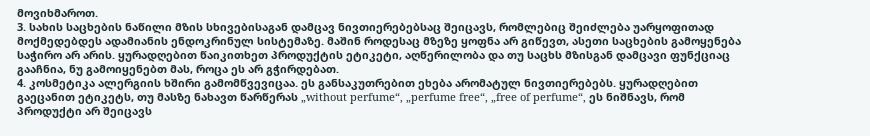მოვიხმაროთ.
3. სახის საცხების ნაწილი მზის სხივებისაგან დამცავ ნივთიერებებსაც შეიცავს, რომლებიც შეიძლება უარყოფითად მოქმედებდეს ადამიანის ენდოკრინულ სისტემაზე. მაშინ როდესაც მზეზე ყოფნა არ გიწევთ, ასეთი საცხების გამოყენება საჭირო არ არის. ყურადღებით წაიკითხეთ პროდუქტის ეტიკეტი, აღწერილობა და თუ საცხს მზისგან დამცავი ფუნქციაც გააჩნია, ნუ გამოიყენებთ მას, როცა ეს არ გჭირდებათ.
4. კოსმეტიკა ალერგიის ხშირი გამომწვევიცაა. ეს განსაკუთრებით ეხება არომატულ ნივთიერებებს. ყურადღებით გაეცანით ეტიკეტს, თუ მასზე ნახავთ წარწერას „without perfume“, „perfume free“, „free of perfume“, ეს ნიშნავს, რომ პროდუქტი არ შეიცავს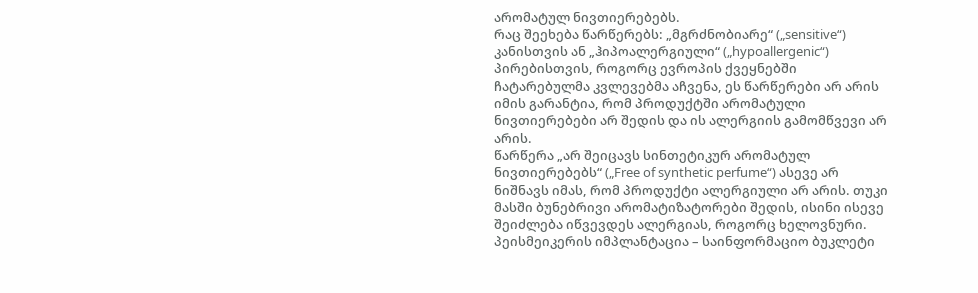არომატულ ნივთიერებებს.
რაც შეეხება წარწერებს: „მგრძნობიარე“ („sensitive“) კანისთვის ან „ჰიპოალერგიული“ („hypoallergenic“) პირებისთვის, როგორც ევროპის ქვეყნებში ჩატარებულმა კვლევებმა აჩვენა, ეს წარწერები არ არის იმის გარანტია, რომ პროდუქტში არომატული ნივთიერებები არ შედის და ის ალერგიის გამომწვევი არ არის.
წარწერა „არ შეიცავს სინთეტიკურ არომატულ ნივთიერებებს“ („Free of synthetic perfume“) ასევე არ ნიშნავს იმას, რომ პროდუქტი ალერგიული არ არის. თუკი მასში ბუნებრივი არომატიზატორები შედის, ისინი ისევე შეიძლება იწვევდეს ალერგიას, როგორც ხელოვნური.
პეისმეიკერის იმპლანტაცია – საინფორმაციო ბუკლეტი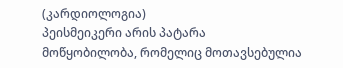(კარდიოლოგია)
პეისმეიკერი არის პატარა მოწყობილობა, რომელიც მოთავსებულია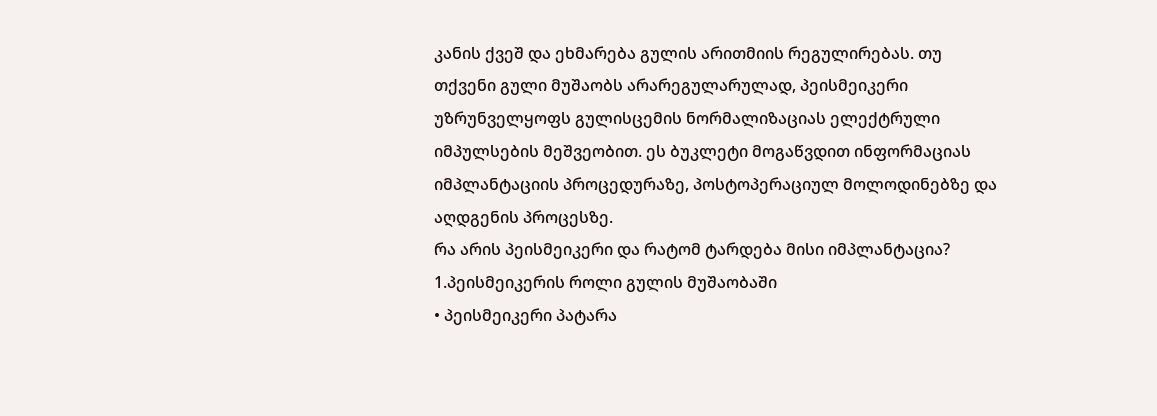კანის ქვეშ და ეხმარება გულის არითმიის რეგულირებას. თუ თქვენი გული მუშაობს არარეგულარულად, პეისმეიკერი უზრუნველყოფს გულისცემის ნორმალიზაციას ელექტრული იმპულსების მეშვეობით. ეს ბუკლეტი მოგაწვდით ინფორმაციას იმპლანტაციის პროცედურაზე, პოსტოპერაციულ მოლოდინებზე და აღდგენის პროცესზე.
რა არის პეისმეიკერი და რატომ ტარდება მისი იმპლანტაცია?
1.პეისმეიკერის როლი გულის მუშაობაში
• პეისმეიკერი პატარა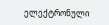ელექტრონული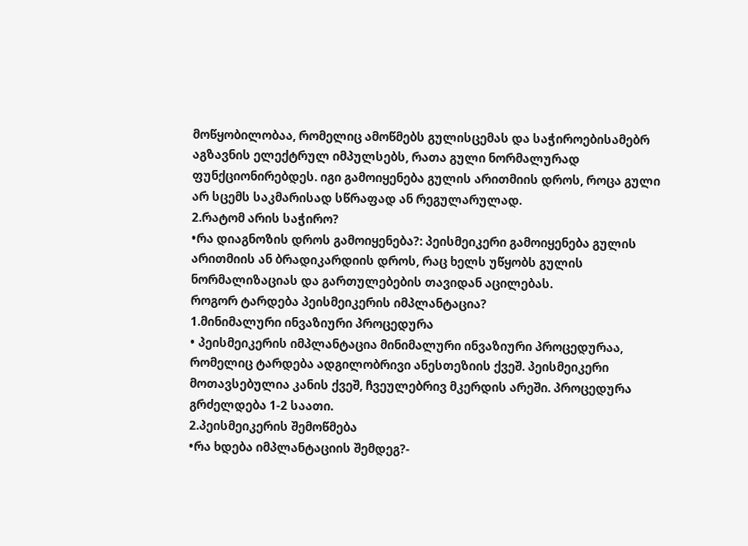მოწყობილობაა, რომელიც ამოწმებს გულისცემას და საჭიროებისამებრ აგზავნის ელექტრულ იმპულსებს, რათა გული ნორმალურად ფუნქციონირებდეს. იგი გამოიყენება გულის არითმიის დროს, როცა გული არ სცემს საკმარისად სწრაფად ან რეგულარულად.
2.რატომ არის საჭირო?
•რა დიაგნოზის დროს გამოიყენება?: პეისმეიკერი გამოიყენება გულის არითმიის ან ბრადიკარდიის დროს, რაც ხელს უწყობს გულის ნორმალიზაციას და გართულებების თავიდან აცილებას.
როგორ ტარდება პეისმეიკერის იმპლანტაცია?
1.მინიმალური ინვაზიური პროცედურა
• პეისმეიკერის იმპლანტაცია მინიმალური ინვაზიური პროცედურაა, რომელიც ტარდება ადგილობრივი ანესთეზიის ქვეშ. პეისმეიკერი მოთავსებულია კანის ქვეშ, ჩვეულებრივ მკერდის არეში. პროცედურა გრძელდება 1-2 საათი.
2.პეისმეიკერის შემოწმება
•რა ხდება იმპლანტაციის შემდეგ?-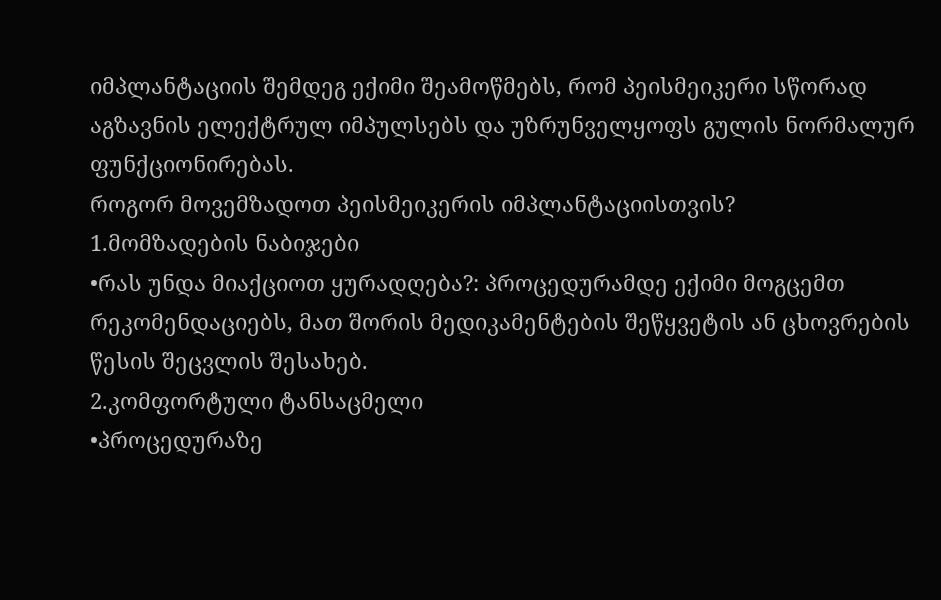იმპლანტაციის შემდეგ ექიმი შეამოწმებს, რომ პეისმეიკერი სწორად აგზავნის ელექტრულ იმპულსებს და უზრუნველყოფს გულის ნორმალურ ფუნქციონირებას.
როგორ მოვემზადოთ პეისმეიკერის იმპლანტაციისთვის?
1.მომზადების ნაბიჯები
•რას უნდა მიაქციოთ ყურადღება?: პროცედურამდე ექიმი მოგცემთ რეკომენდაციებს, მათ შორის მედიკამენტების შეწყვეტის ან ცხოვრების წესის შეცვლის შესახებ.
2.კომფორტული ტანსაცმელი
•პროცედურაზე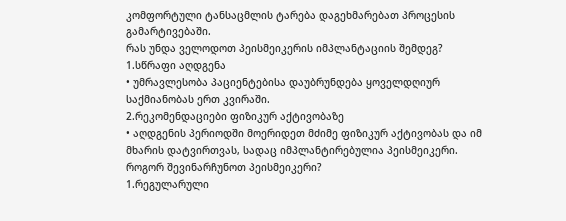კომფორტული ტანსაცმლის ტარება დაგეხმარებათ პროცესის გამარტივებაში.
რას უნდა ველოდოთ პეისმეიკერის იმპლანტაციის შემდეგ?
1.სწრაფი აღდგენა
• უმრავლესობა პაციენტებისა დაუბრუნდება ყოველდღიურ საქმიანობას ერთ კვირაში.
2.რეკომენდაციები ფიზიკურ აქტივობაზე
• აღდგენის პერიოდში მოერიდეთ მძიმე ფიზიკურ აქტივობას და იმ მხარის დატვირთვას, სადაც იმპლანტირებულია პეისმეიკერი.
როგორ შევინარჩუნოთ პეისმეიკერი?
1.რეგულარული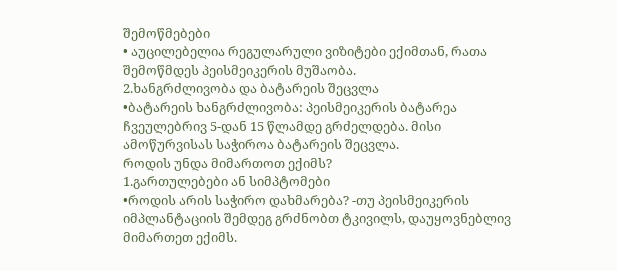შემოწმებები
• აუცილებელია რეგულარული ვიზიტები ექიმთან, რათა შემოწმდეს პეისმეიკერის მუშაობა.
2.ხანგრძლივობა და ბატარეის შეცვლა
•ბატარეის ხანგრძლივობა: პეისმეიკერის ბატარეა ჩვეულებრივ 5-დან 15 წლამდე გრძელდება. მისი ამოწურვისას საჭიროა ბატარეის შეცვლა.
როდის უნდა მიმართოთ ექიმს?
1.გართულებები ან სიმპტომები
•როდის არის საჭირო დახმარება? -თუ პეისმეიკერის იმპლანტაციის შემდეგ გრძნობთ ტკივილს, დაუყოვნებლივ მიმართეთ ექიმს.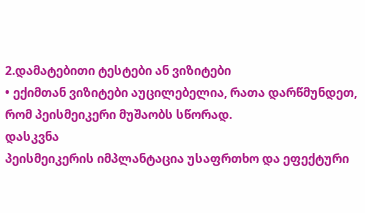2.დამატებითი ტესტები ან ვიზიტები
• ექიმთან ვიზიტები აუცილებელია, რათა დარწმუნდეთ, რომ პეისმეიკერი მუშაობს სწორად.
დასკვნა
პეისმეიკერის იმპლანტაცია უსაფრთხო და ეფექტური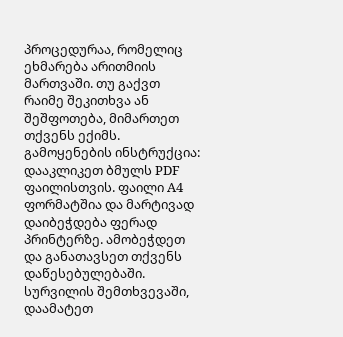პროცედურაა, რომელიც ეხმარება არითმიის მართვაში. თუ გაქვთ რაიმე შეკითხვა ან შეშფოთება, მიმართეთ თქვენს ექიმს.
გამოყენების ინსტრუქცია: დააკლიკეთ ბმულს PDF ფაილისთვის. ფაილი A4 ფორმატშია და მარტივად დაიბეჭდება ფერად პრინტერზე. ამობეჭდეთ და განათავსეთ თქვენს დაწესებულებაში. სურვილის შემთხვევაში, დაამატეთ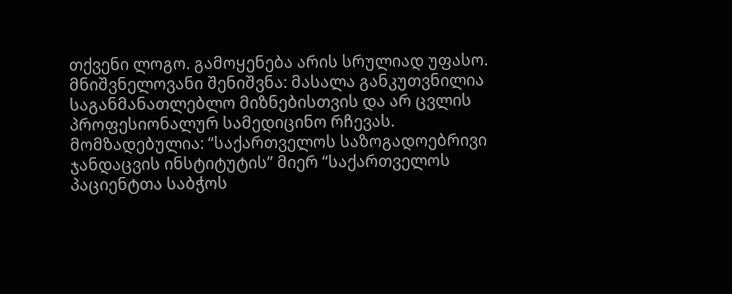თქვენი ლოგო. გამოყენება არის სრულიად უფასო.
მნიშვნელოვანი შენიშვნა: მასალა განკუთვნილია საგანმანათლებლო მიზნებისთვის და არ ცვლის პროფესიონალურ სამედიცინო რჩევას.
მომზადებულია: “საქართველოს საზოგადოებრივი ჯანდაცვის ინსტიტუტის” მიერ “საქართველოს პაციენტთა საბჭოს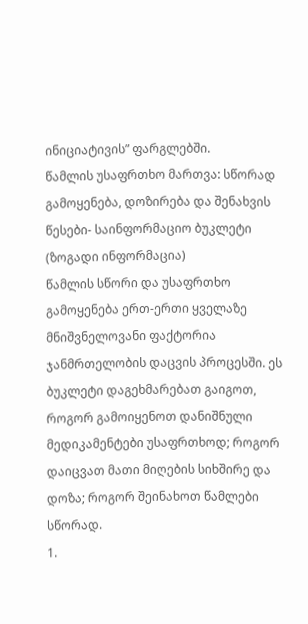ინიციატივის” ფარგლებში.
წამლის უსაფრთხო მართვა: სწორად გამოყენება, დოზირება და შენახვის წესები- საინფორმაციო ბუკლეტი (ზოგადი ინფორმაცია)
წამლის სწორი და უსაფრთხო გამოყენება ერთ-ერთი ყველაზე მნიშვნელოვანი ფაქტორია ჯანმრთელობის დაცვის პროცესში. ეს ბუკლეტი დაგეხმარებათ გაიგოთ, როგორ გამოიყენოთ დანიშნული მედიკამენტები უსაფრთხოდ; როგორ დაიცვათ მათი მიღების სიხშირე და დოზა; როგორ შეინახოთ წამლები სწორად.
1.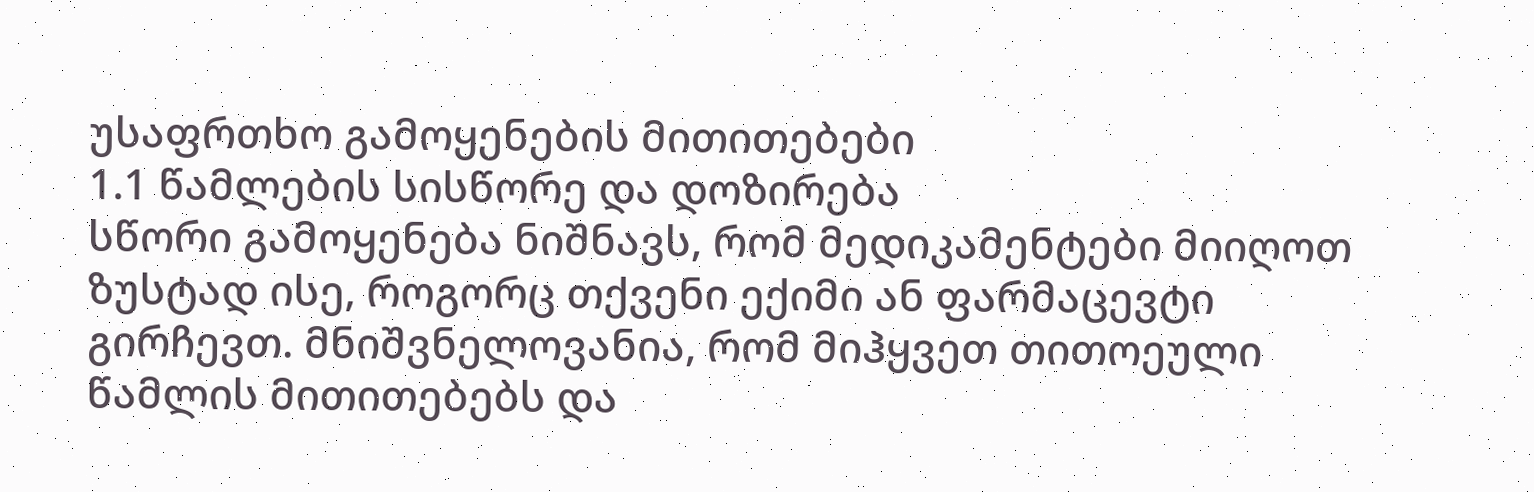უსაფრთხო გამოყენების მითითებები
1.1 წამლების სისწორე და დოზირება
სწორი გამოყენება ნიშნავს, რომ მედიკამენტები მიიღოთ ზუსტად ისე, როგორც თქვენი ექიმი ან ფარმაცევტი გირჩევთ. მნიშვნელოვანია, რომ მიჰყვეთ თითოეული წამლის მითითებებს და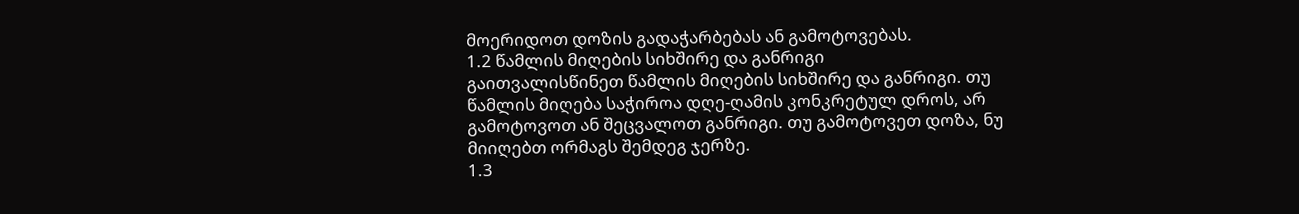მოერიდოთ დოზის გადაჭარბებას ან გამოტოვებას.
1.2 წამლის მიღების სიხშირე და განრიგი
გაითვალისწინეთ წამლის მიღების სიხშირე და განრიგი. თუ წამლის მიღება საჭიროა დღე-ღამის კონკრეტულ დროს, არ გამოტოვოთ ან შეცვალოთ განრიგი. თუ გამოტოვეთ დოზა, ნუ მიიღებთ ორმაგს შემდეგ ჯერზე.
1.3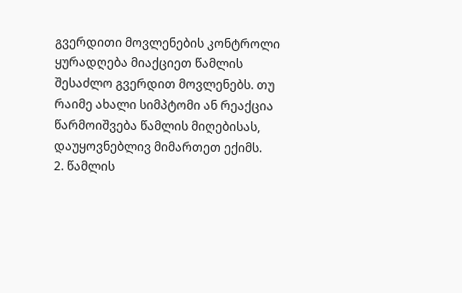გვერდითი მოვლენების კონტროლი
ყურადღება მიაქციეთ წამლის შესაძლო გვერდით მოვლენებს. თუ რაიმე ახალი სიმპტომი ან რეაქცია წარმოიშვება წამლის მიღებისას, დაუყოვნებლივ მიმართეთ ექიმს.
2. წამლის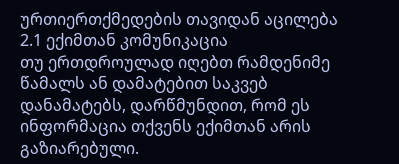ურთიერთქმედების თავიდან აცილება
2.1 ექიმთან კომუნიკაცია
თუ ერთდროულად იღებთ რამდენიმე წამალს ან დამატებით საკვებ დანამატებს, დარწმუნდით, რომ ეს ინფორმაცია თქვენს ექიმთან არის გაზიარებული.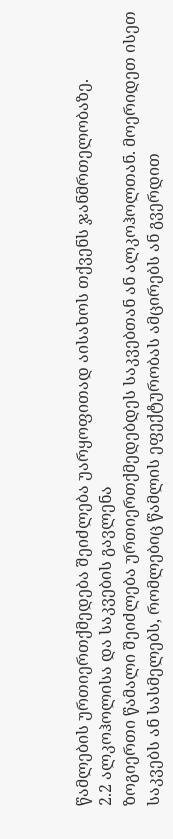წამლების ურთიერთქმედება შეიძლება უარყოფითად აისახოს თქვენს ჯანმრთელობაზე.
2.2 ალკოჰოლისა და საკვების გავლენა
ზოგიერთი წამალი შეიძლება ურთიერთქმედებდეს საკვებთან ან ალკოჰოლთან. მოერიდეთ ისეთ საკვებს ან სასმელებს, რომლებიც წამლის ეფექტურობას ამცირებს ან გვერდით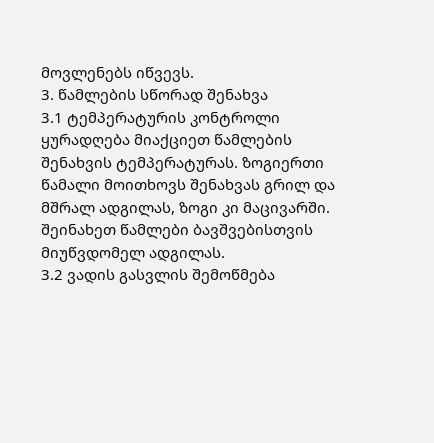მოვლენებს იწვევს.
3. წამლების სწორად შენახვა
3.1 ტემპერატურის კონტროლი
ყურადღება მიაქციეთ წამლების შენახვის ტემპერატურას. ზოგიერთი წამალი მოითხოვს შენახვას გრილ და მშრალ ადგილას, ზოგი კი მაცივარში. შეინახეთ წამლები ბავშვებისთვის მიუწვდომელ ადგილას.
3.2 ვადის გასვლის შემოწმება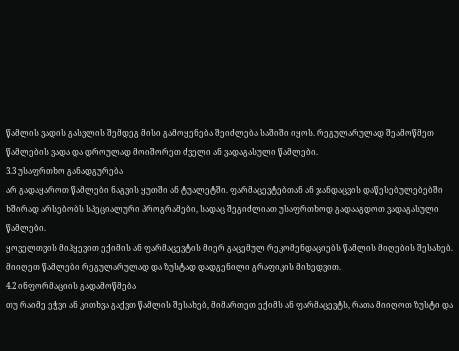წამლის ვადის გასვლის შემდეგ მისი გამოყენება შეიძლება საშიში იყოს. რეგულარულად შეამოწმეთ წამლების ვადა და დროულად მოიშორეთ ძველი ან ვადაგასული წამლები.
3.3 უსაფრთხო განადგურება
არ გადაყაროთ წამლები ნაგვის ყუთში ან ტუალეტში. ფარმაცევტებთან ან ჯანდაცვის დაწესებულებებში ხშირად არსებობს სპეციალური პროგრამები, სადაც შეგიძლიათ უსაფრთხოდ გადააგდოთ ვადაგასული წამლები.
ყოველთვის მიჰყევით ექიმის ან ფარმაცევტის მიერ გაცემულ რეკომენდაციებს წამლის მიღების შესახებ. მიიღეთ წამლები რეგულარულად და ზუსტად დადგენილი გრაფიკის მიხედვით.
4.2 ინფორმაციის გადამოწმება
თუ რაიმე ეჭვი ან კითხვა გაქვთ წამლის შესახებ, მიმართეთ ექიმს ან ფარმაცევტს, რათა მიიღოთ ზუსტი და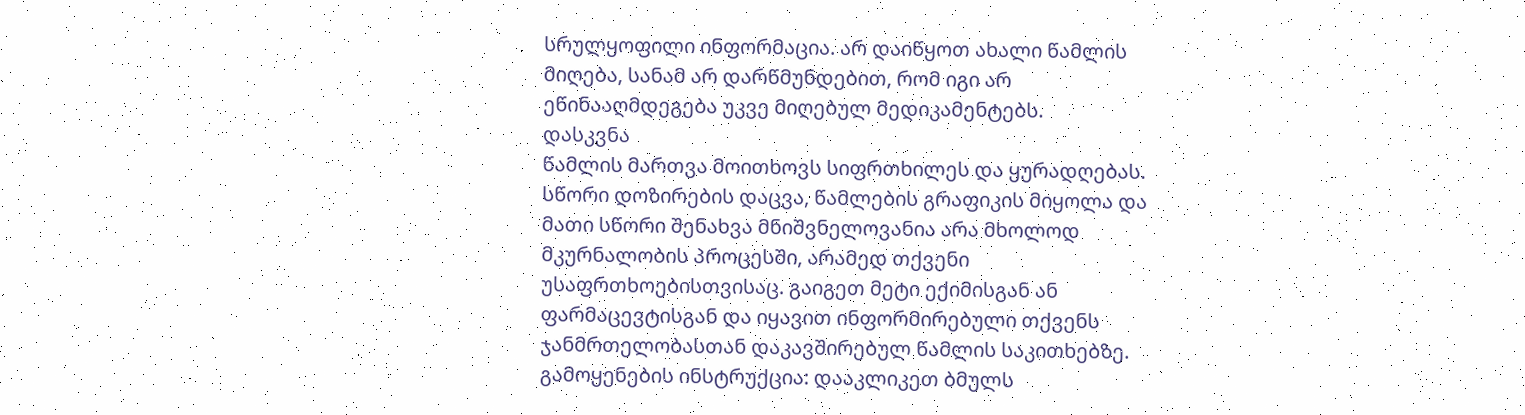სრულყოფილი ინფორმაცია. არ დაიწყოთ ახალი წამლის მიღება, სანამ არ დარწმუნდებით, რომ იგი არ ეწინააღმდეგება უკვე მიღებულ მედიკამენტებს.
დასკვნა
წამლის მართვა მოითხოვს სიფრთხილეს და ყურადღებას. სწორი დოზირების დაცვა, წამლების გრაფიკის მიყოლა და მათი სწორი შენახვა მნიშვნელოვანია არა მხოლოდ მკურნალობის პროცესში, არამედ თქვენი უსაფრთხოებისთვისაც. გაიგეთ მეტი ექიმისგან ან ფარმაცევტისგან და იყავით ინფორმირებული თქვენს ჯანმრთელობასთან დაკავშირებულ წამლის საკითხებზე.
გამოყენების ინსტრუქცია: დააკლიკეთ ბმულს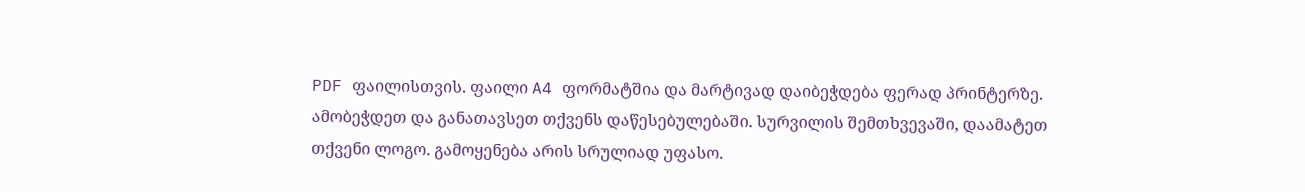PDF ფაილისთვის. ფაილი A4 ფორმატშია და მარტივად დაიბეჭდება ფერად პრინტერზე. ამობეჭდეთ და განათავსეთ თქვენს დაწესებულებაში. სურვილის შემთხვევაში, დაამატეთ თქვენი ლოგო. გამოყენება არის სრულიად უფასო.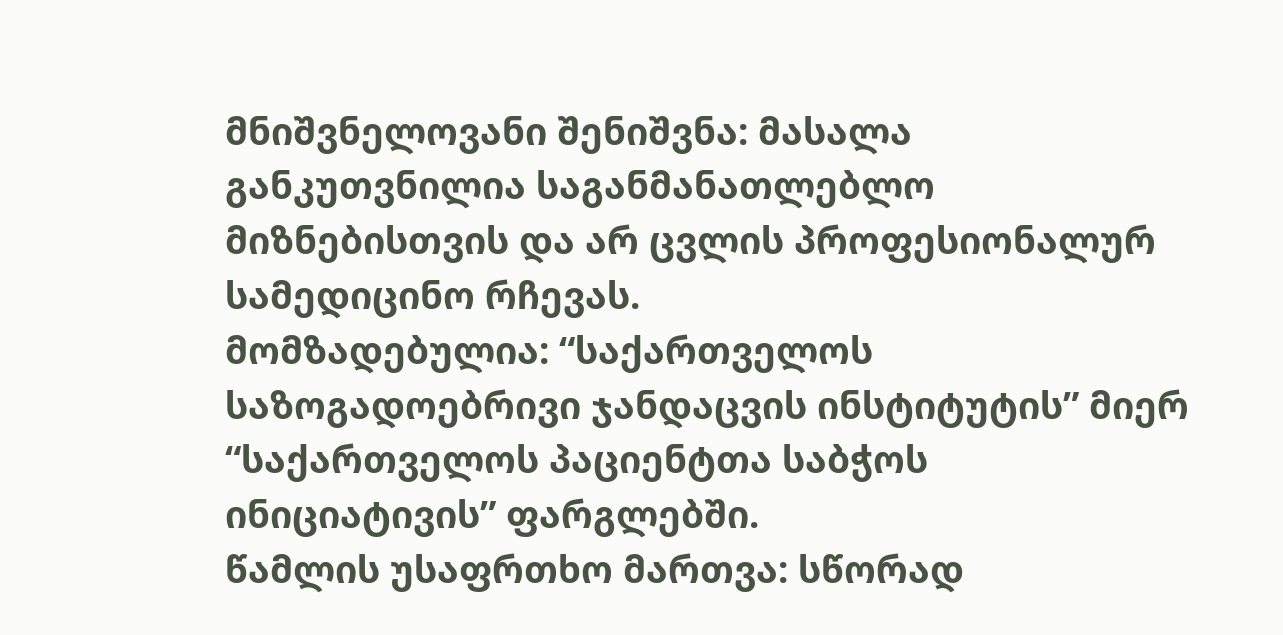მნიშვნელოვანი შენიშვნა: მასალა განკუთვნილია საგანმანათლებლო მიზნებისთვის და არ ცვლის პროფესიონალურ სამედიცინო რჩევას.
მომზადებულია: “საქართველოს საზოგადოებრივი ჯანდაცვის ინსტიტუტის” მიერ “საქართველოს პაციენტთა საბჭოს ინიციატივის” ფარგლებში.
წამლის უსაფრთხო მართვა: სწორად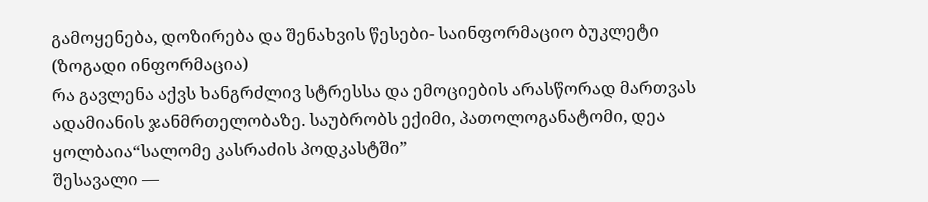გამოყენება, დოზირება და შენახვის წესები- საინფორმაციო ბუკლეტი (ზოგადი ინფორმაცია)
რა გავლენა აქვს ხანგრძლივ სტრესსა და ემოციების არასწორად მართვას ადამიანის ჯანმრთელობაზე. საუბრობს ექიმი, პათოლოგანატომი, დეა ყოლბაია“სალომე კასრაძის პოდკასტში”
შესავალი —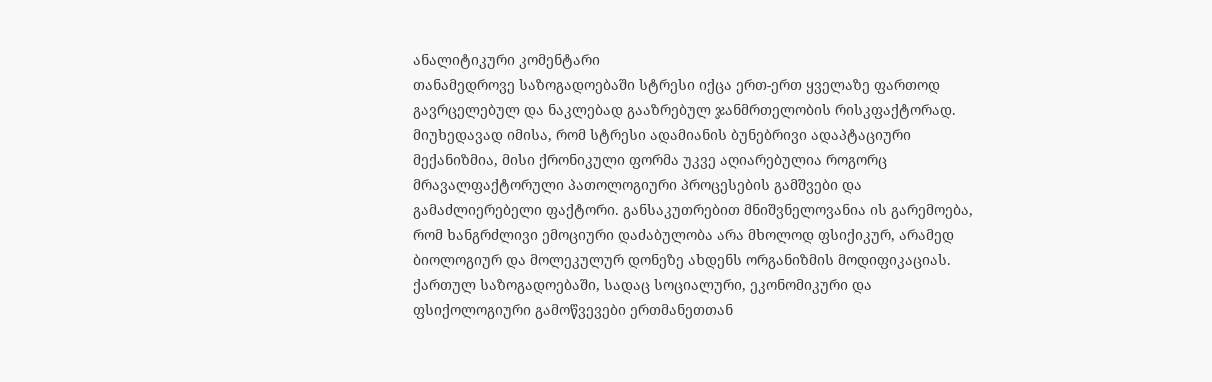ანალიტიკური კომენტარი
თანამედროვე საზოგადოებაში სტრესი იქცა ერთ-ერთ ყველაზე ფართოდ გავრცელებულ და ნაკლებად გააზრებულ ჯანმრთელობის რისკფაქტორად. მიუხედავად იმისა, რომ სტრესი ადამიანის ბუნებრივი ადაპტაციური მექანიზმია, მისი ქრონიკული ფორმა უკვე აღიარებულია როგორც მრავალფაქტორული პათოლოგიური პროცესების გამშვები და გამაძლიერებელი ფაქტორი. განსაკუთრებით მნიშვნელოვანია ის გარემოება, რომ ხანგრძლივი ემოციური დაძაბულობა არა მხოლოდ ფსიქიკურ, არამედ ბიოლოგიურ და მოლეკულურ დონეზე ახდენს ორგანიზმის მოდიფიკაციას.
ქართულ საზოგადოებაში, სადაც სოციალური, ეკონომიკური და ფსიქოლოგიური გამოწვევები ერთმანეთთან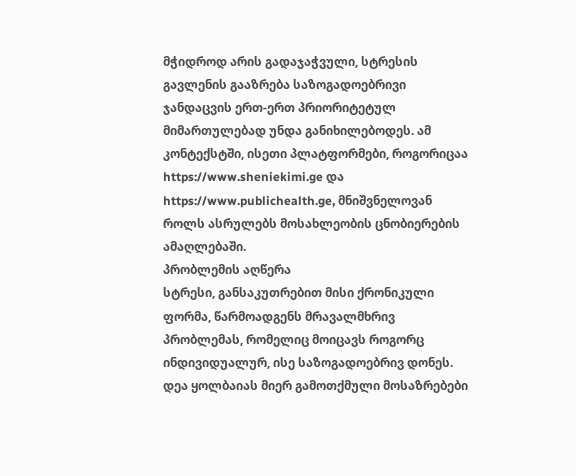მჭიდროდ არის გადაჯაჭვული, სტრესის გავლენის გააზრება საზოგადოებრივი ჯანდაცვის ერთ-ერთ პრიორიტეტულ მიმართულებად უნდა განიხილებოდეს. ამ კონტექსტში, ისეთი პლატფორმები, როგორიცაა https://www.sheniekimi.ge და https://www.publichealth.ge, მნიშვნელოვან როლს ასრულებს მოსახლეობის ცნობიერების ამაღლებაში.
პრობლემის აღწერა
სტრესი, განსაკუთრებით მისი ქრონიკული ფორმა, წარმოადგენს მრავალმხრივ პრობლემას, რომელიც მოიცავს როგორც ინდივიდუალურ, ისე საზოგადოებრივ დონეს. დეა ყოლბაიას მიერ გამოთქმული მოსაზრებები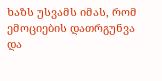ხაზს უსვამს იმას, რომ ემოციების დათრგუნვა და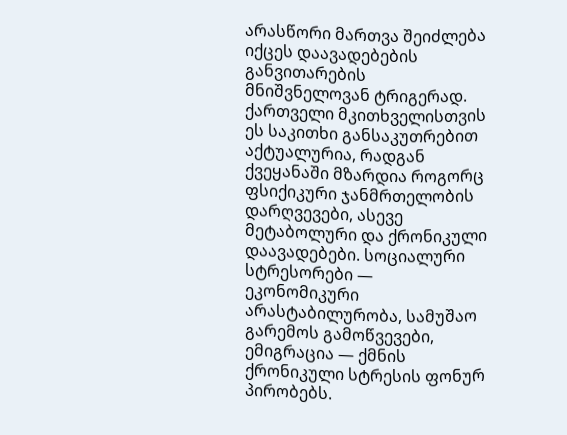არასწორი მართვა შეიძლება იქცეს დაავადებების განვითარების მნიშვნელოვან ტრიგერად.
ქართველი მკითხველისთვის ეს საკითხი განსაკუთრებით აქტუალურია, რადგან ქვეყანაში მზარდია როგორც ფსიქიკური ჯანმრთელობის დარღვევები, ასევე მეტაბოლური და ქრონიკული დაავადებები. სოციალური სტრესორები — ეკონომიკური არასტაბილურობა, სამუშაო გარემოს გამოწვევები, ემიგრაცია — ქმნის ქრონიკული სტრესის ფონურ პირობებს.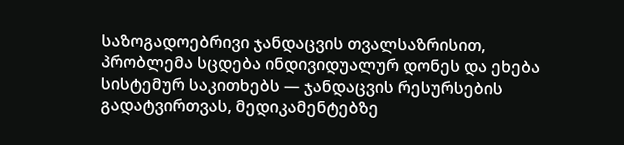საზოგადოებრივი ჯანდაცვის თვალსაზრისით, პრობლემა სცდება ინდივიდუალურ დონეს და ეხება სისტემურ საკითხებს — ჯანდაცვის რესურსების გადატვირთვას, მედიკამენტებზე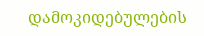დამოკიდებულების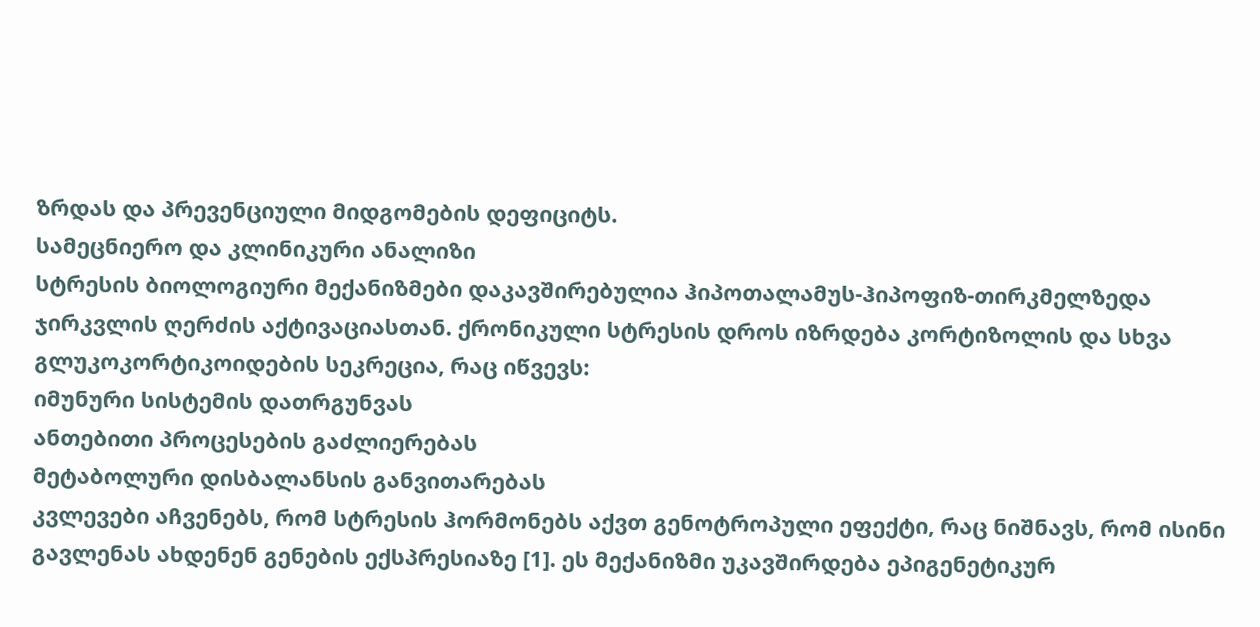ზრდას და პრევენციული მიდგომების დეფიციტს.
სამეცნიერო და კლინიკური ანალიზი
სტრესის ბიოლოგიური მექანიზმები დაკავშირებულია ჰიპოთალამუს-ჰიპოფიზ-თირკმელზედა ჯირკვლის ღერძის აქტივაციასთან. ქრონიკული სტრესის დროს იზრდება კორტიზოლის და სხვა გლუკოკორტიკოიდების სეკრეცია, რაც იწვევს:
იმუნური სისტემის დათრგუნვას
ანთებითი პროცესების გაძლიერებას
მეტაბოლური დისბალანსის განვითარებას
კვლევები აჩვენებს, რომ სტრესის ჰორმონებს აქვთ გენოტროპული ეფექტი, რაც ნიშნავს, რომ ისინი გავლენას ახდენენ გენების ექსპრესიაზე [1]. ეს მექანიზმი უკავშირდება ეპიგენეტიკურ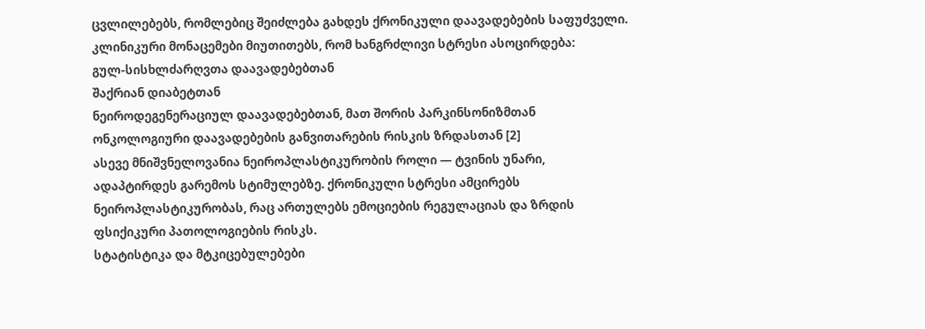ცვლილებებს, რომლებიც შეიძლება გახდეს ქრონიკული დაავადებების საფუძველი.
კლინიკური მონაცემები მიუთითებს, რომ ხანგრძლივი სტრესი ასოცირდება:
გულ-სისხლძარღვთა დაავადებებთან
შაქრიან დიაბეტთან
ნეიროდეგენერაციულ დაავადებებთან, მათ შორის პარკინსონიზმთან
ონკოლოგიური დაავადებების განვითარების რისკის ზრდასთან [2]
ასევე მნიშვნელოვანია ნეიროპლასტიკურობის როლი — ტვინის უნარი, ადაპტირდეს გარემოს სტიმულებზე. ქრონიკული სტრესი ამცირებს ნეიროპლასტიკურობას, რაც ართულებს ემოციების რეგულაციას და ზრდის ფსიქიკური პათოლოგიების რისკს.
სტატისტიკა და მტკიცებულებები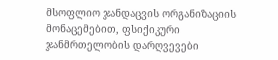მსოფლიო ჯანდაცვის ორგანიზაციის მონაცემებით, ფსიქიკური ჯანმრთელობის დარღვევები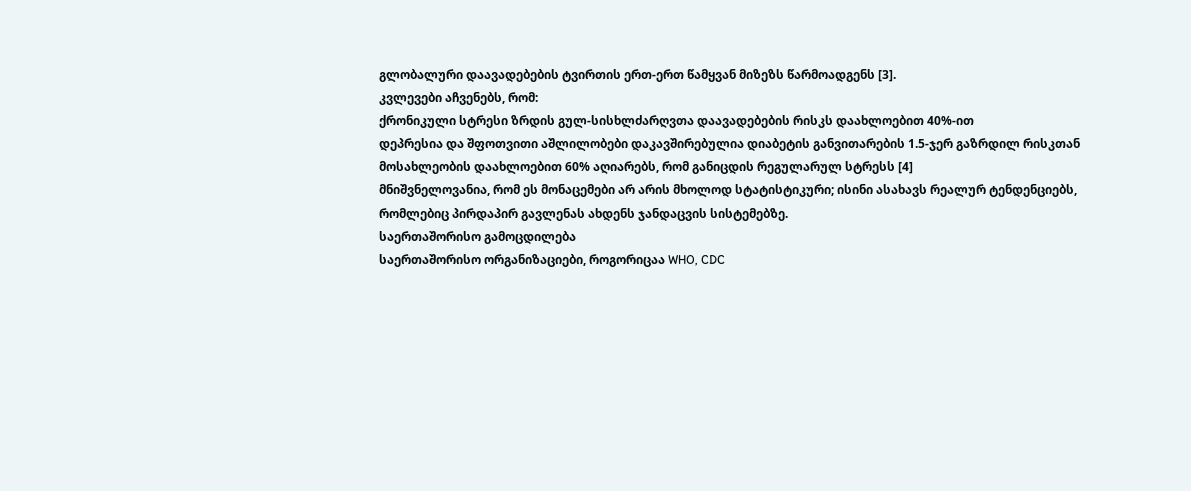გლობალური დაავადებების ტვირთის ერთ-ერთ წამყვან მიზეზს წარმოადგენს [3].
კვლევები აჩვენებს, რომ:
ქრონიკული სტრესი ზრდის გულ-სისხლძარღვთა დაავადებების რისკს დაახლოებით 40%-ით
დეპრესია და შფოთვითი აშლილობები დაკავშირებულია დიაბეტის განვითარების 1.5-ჯერ გაზრდილ რისკთან
მოსახლეობის დაახლოებით 60% აღიარებს, რომ განიცდის რეგულარულ სტრესს [4]
მნიშვნელოვანია, რომ ეს მონაცემები არ არის მხოლოდ სტატისტიკური; ისინი ასახავს რეალურ ტენდენციებს, რომლებიც პირდაპირ გავლენას ახდენს ჯანდაცვის სისტემებზე.
საერთაშორისო გამოცდილება
საერთაშორისო ორგანიზაციები, როგორიცაა WHO, CDC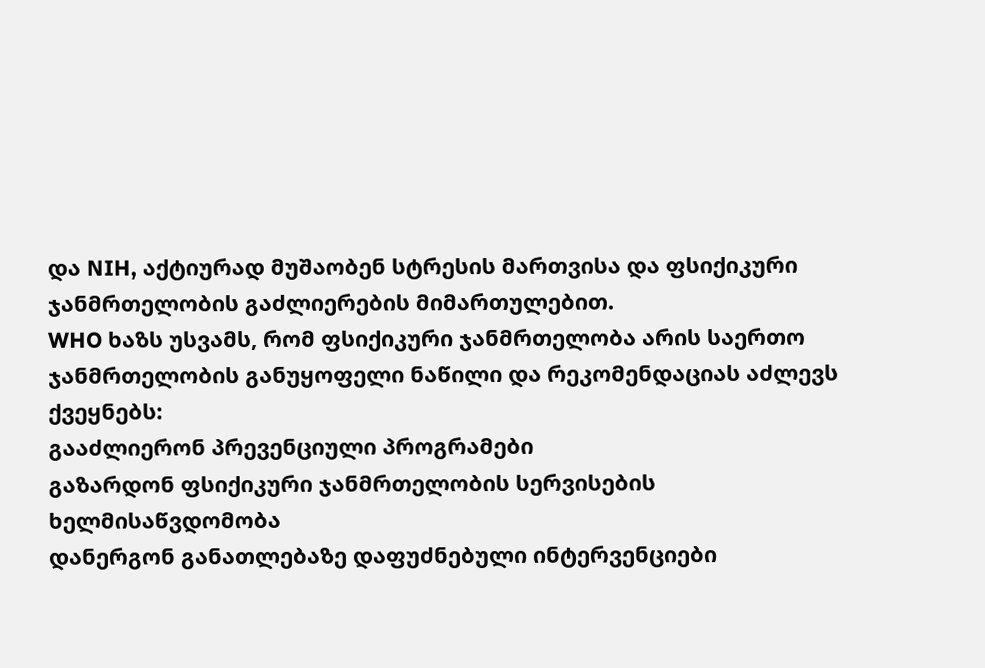და NIH, აქტიურად მუშაობენ სტრესის მართვისა და ფსიქიკური ჯანმრთელობის გაძლიერების მიმართულებით.
WHO ხაზს უსვამს, რომ ფსიქიკური ჯანმრთელობა არის საერთო ჯანმრთელობის განუყოფელი ნაწილი და რეკომენდაციას აძლევს ქვეყნებს:
გააძლიერონ პრევენციული პროგრამები
გაზარდონ ფსიქიკური ჯანმრთელობის სერვისების ხელმისაწვდომობა
დანერგონ განათლებაზე დაფუძნებული ინტერვენციები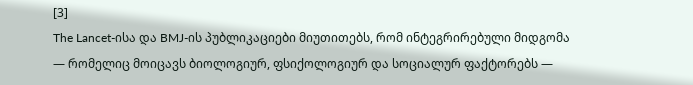[3]
The Lancet-ისა და BMJ-ის პუბლიკაციები მიუთითებს, რომ ინტეგრირებული მიდგომა — რომელიც მოიცავს ბიოლოგიურ, ფსიქოლოგიურ და სოციალურ ფაქტორებს —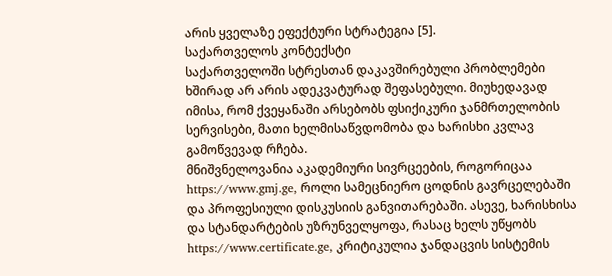არის ყველაზე ეფექტური სტრატეგია [5].
საქართველოს კონტექსტი
საქართველოში სტრესთან დაკავშირებული პრობლემები ხშირად არ არის ადეკვატურად შეფასებული. მიუხედავად იმისა, რომ ქვეყანაში არსებობს ფსიქიკური ჯანმრთელობის სერვისები, მათი ხელმისაწვდომობა და ხარისხი კვლავ გამოწვევად რჩება.
მნიშვნელოვანია აკადემიური სივრცეების, როგორიცაა https://www.gmj.ge, როლი სამეცნიერო ცოდნის გავრცელებაში და პროფესიული დისკუსიის განვითარებაში. ასევე, ხარისხისა და სტანდარტების უზრუნველყოფა, რასაც ხელს უწყობს https://www.certificate.ge, კრიტიკულია ჯანდაცვის სისტემის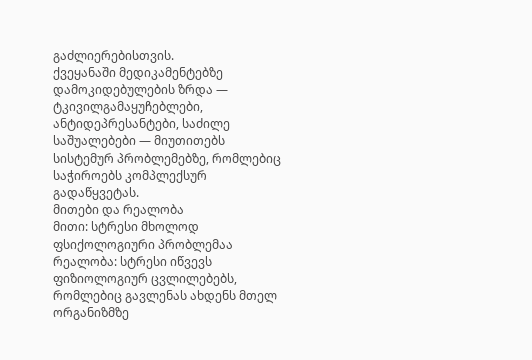გაძლიერებისთვის.
ქვეყანაში მედიკამენტებზე დამოკიდებულების ზრდა — ტკივილგამაყუჩებლები, ანტიდეპრესანტები, საძილე საშუალებები — მიუთითებს სისტემურ პრობლემებზე, რომლებიც საჭიროებს კომპლექსურ გადაწყვეტას.
მითები და რეალობა
მითი: სტრესი მხოლოდ ფსიქოლოგიური პრობლემაა
რეალობა: სტრესი იწვევს ფიზიოლოგიურ ცვლილებებს, რომლებიც გავლენას ახდენს მთელ ორგანიზმზე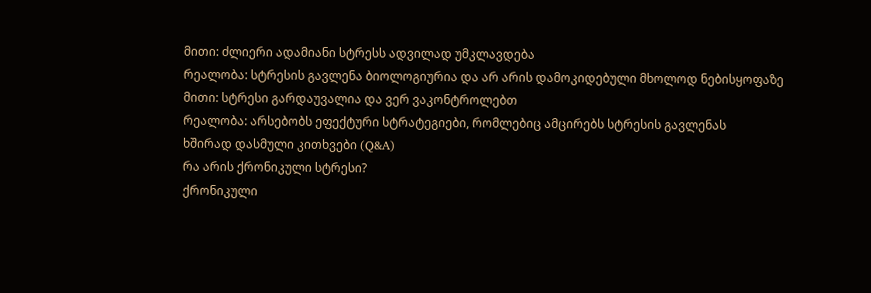მითი: ძლიერი ადამიანი სტრესს ადვილად უმკლავდება
რეალობა: სტრესის გავლენა ბიოლოგიურია და არ არის დამოკიდებული მხოლოდ ნებისყოფაზე
მითი: სტრესი გარდაუვალია და ვერ ვაკონტროლებთ
რეალობა: არსებობს ეფექტური სტრატეგიები, რომლებიც ამცირებს სტრესის გავლენას
ხშირად დასმული კითხვები (Q&A)
რა არის ქრონიკული სტრესი?
ქრონიკული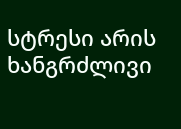სტრესი არის ხანგრძლივი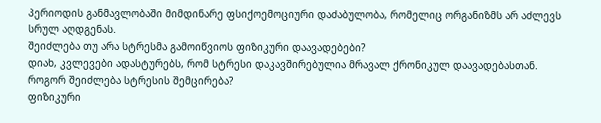პერიოდის განმავლობაში მიმდინარე ფსიქოემოციური დაძაბულობა, რომელიც ორგანიზმს არ აძლევს სრულ აღდგენას.
შეიძლება თუ არა სტრესმა გამოიწვიოს ფიზიკური დაავადებები?
დიახ, კვლევები ადასტურებს, რომ სტრესი დაკავშირებულია მრავალ ქრონიკულ დაავადებასთან.
როგორ შეიძლება სტრესის შემცირება?
ფიზიკური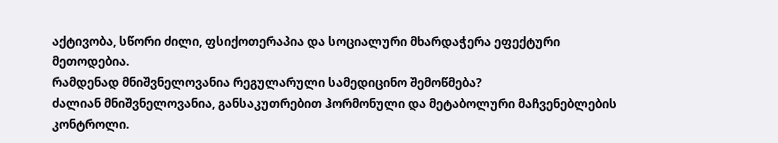აქტივობა, სწორი ძილი, ფსიქოთერაპია და სოციალური მხარდაჭერა ეფექტური მეთოდებია.
რამდენად მნიშვნელოვანია რეგულარული სამედიცინო შემოწმება?
ძალიან მნიშვნელოვანია, განსაკუთრებით ჰორმონული და მეტაბოლური მაჩვენებლების კონტროლი.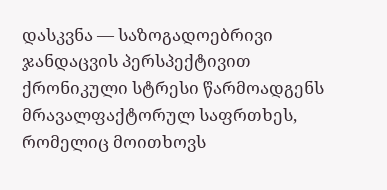დასკვნა — საზოგადოებრივი ჯანდაცვის პერსპექტივით
ქრონიკული სტრესი წარმოადგენს მრავალფაქტორულ საფრთხეს, რომელიც მოითხოვს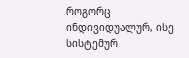როგორც ინდივიდუალურ, ისე სისტემურ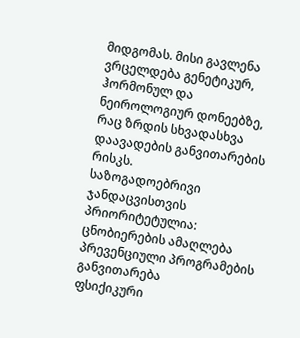მიდგომას. მისი გავლენა ვრცელდება გენეტიკურ, ჰორმონულ და ნეიროლოგიურ დონეებზე, რაც ზრდის სხვადასხვა დაავადების განვითარების რისკს.
საზოგადოებრივი ჯანდაცვისთვის პრიორიტეტულია:
ცნობიერების ამაღლება
პრევენციული პროგრამების განვითარება
ფსიქიკური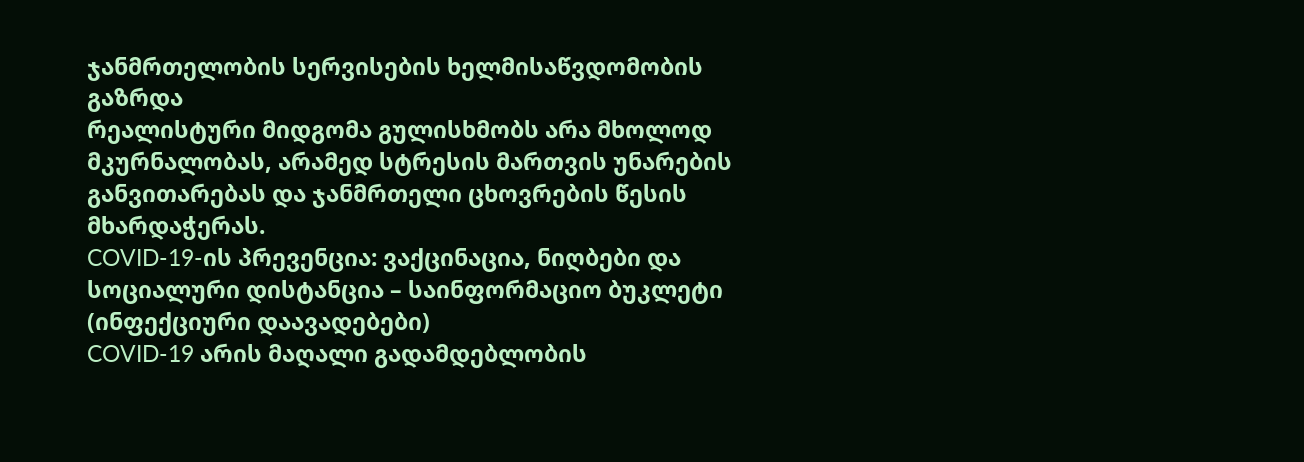ჯანმრთელობის სერვისების ხელმისაწვდომობის გაზრდა
რეალისტური მიდგომა გულისხმობს არა მხოლოდ მკურნალობას, არამედ სტრესის მართვის უნარების განვითარებას და ჯანმრთელი ცხოვრების წესის მხარდაჭერას.
COVID-19-ის პრევენცია: ვაქცინაცია, ნიღბები და სოციალური დისტანცია – საინფორმაციო ბუკლეტი (ინფექციური დაავადებები)
COVID-19 არის მაღალი გადამდებლობის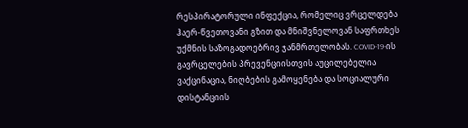რესპირატორული ინფექცია, რომელიც ვრცელდება ჰაერ-წვეთოვანი გზით და მნიშვნელოვან საფრთხეს უქმნის საზოგადოებრივ ჯანმრთელობას. COVID-19-ის გავრცელების პრევენციისთვის აუცილებელია ვაქცინაცია, ნიღბების გამოყენება და სოციალური დისტანციის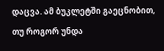დაცვა. ამ ბუკლეტში გაეცნობით, თუ როგორ უნდა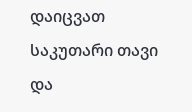დაიცვათ საკუთარი თავი და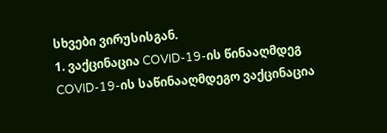სხვები ვირუსისგან.
1. ვაქცინაცია COVID-19-ის წინააღმდეგ
COVID-19-ის საწინააღმდეგო ვაქცინაცია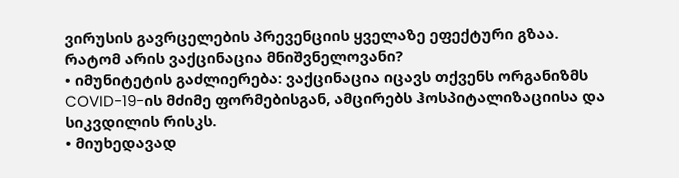ვირუსის გავრცელების პრევენციის ყველაზე ეფექტური გზაა.
რატომ არის ვაქცინაცია მნიშვნელოვანი?
• იმუნიტეტის გაძლიერება: ვაქცინაცია იცავს თქვენს ორგანიზმს COVID-19-ის მძიმე ფორმებისგან, ამცირებს ჰოსპიტალიზაციისა და სიკვდილის რისკს.
• მიუხედავად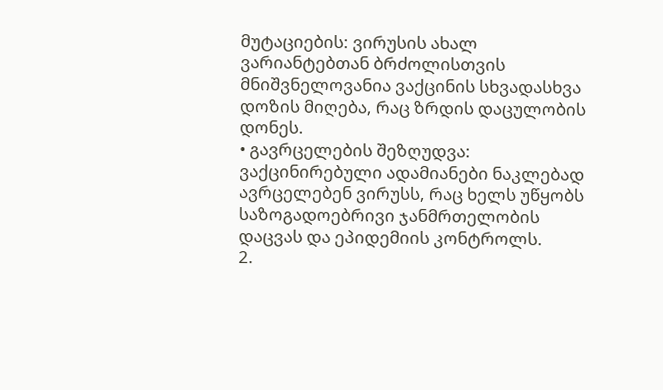მუტაციების: ვირუსის ახალ ვარიანტებთან ბრძოლისთვის მნიშვნელოვანია ვაქცინის სხვადასხვა დოზის მიღება, რაც ზრდის დაცულობის დონეს.
• გავრცელების შეზღუდვა: ვაქცინირებული ადამიანები ნაკლებად ავრცელებენ ვირუსს, რაც ხელს უწყობს საზოგადოებრივი ჯანმრთელობის დაცვას და ეპიდემიის კონტროლს.
2.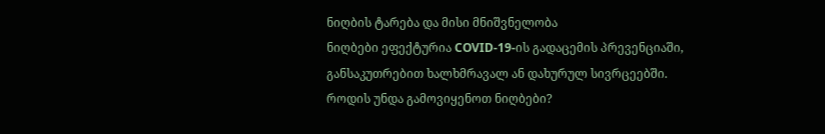ნიღბის ტარება და მისი მნიშვნელობა
ნიღბები ეფექტურია COVID-19-ის გადაცემის პრევენციაში, განსაკუთრებით ხალხმრავალ ან დახურულ სივრცეებში.
როდის უნდა გამოვიყენოთ ნიღბები?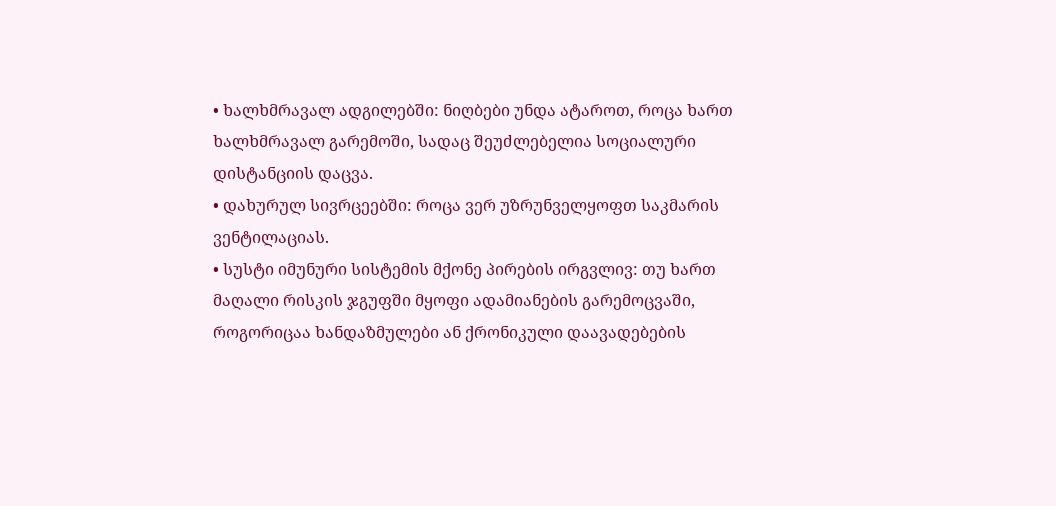• ხალხმრავალ ადგილებში: ნიღბები უნდა ატაროთ, როცა ხართ ხალხმრავალ გარემოში, სადაც შეუძლებელია სოციალური დისტანციის დაცვა.
• დახურულ სივრცეებში: როცა ვერ უზრუნველყოფთ საკმარის ვენტილაციას.
• სუსტი იმუნური სისტემის მქონე პირების ირგვლივ: თუ ხართ მაღალი რისკის ჯგუფში მყოფი ადამიანების გარემოცვაში, როგორიცაა ხანდაზმულები ან ქრონიკული დაავადებების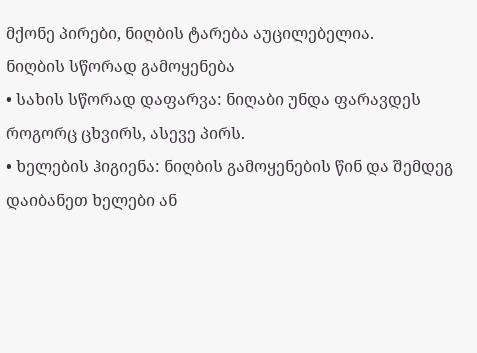მქონე პირები, ნიღბის ტარება აუცილებელია.
ნიღბის სწორად გამოყენება
• სახის სწორად დაფარვა: ნიღაბი უნდა ფარავდეს როგორც ცხვირს, ასევე პირს.
• ხელების ჰიგიენა: ნიღბის გამოყენების წინ და შემდეგ დაიბანეთ ხელები ან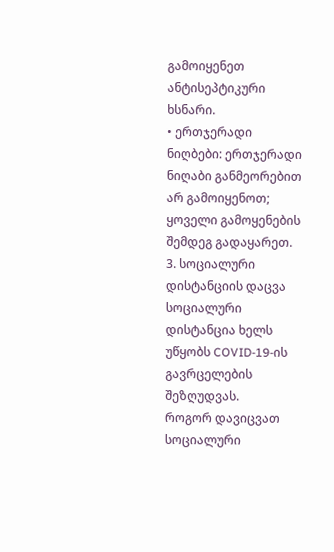გამოიყენეთ ანტისეპტიკური ხსნარი.
• ერთჯერადი ნიღბები: ერთჯერადი ნიღაბი განმეორებით არ გამოიყენოთ; ყოველი გამოყენების შემდეგ გადაყარეთ.
3. სოციალური დისტანციის დაცვა
სოციალური დისტანცია ხელს უწყობს COVID-19-ის გავრცელების შეზღუდვას.
როგორ დავიცვათ სოციალური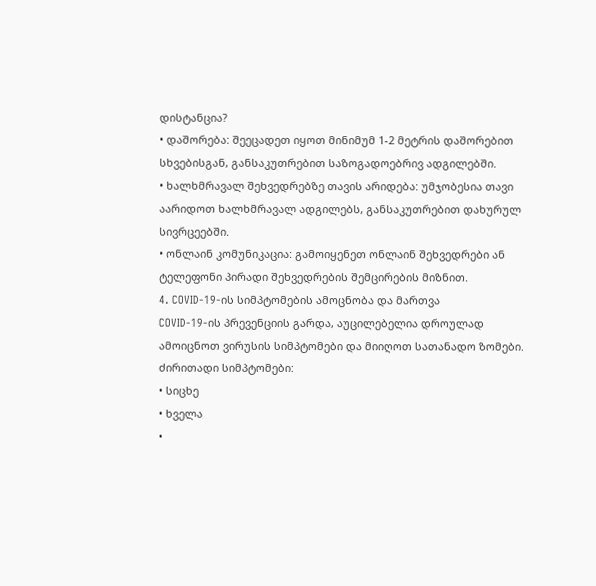დისტანცია?
• დაშორება: შეეცადეთ იყოთ მინიმუმ 1-2 მეტრის დაშორებით სხვებისგან, განსაკუთრებით საზოგადოებრივ ადგილებში.
• ხალხმრავალ შეხვედრებზე თავის არიდება: უმჯობესია თავი აარიდოთ ხალხმრავალ ადგილებს, განსაკუთრებით დახურულ სივრცეებში.
• ონლაინ კომუნიკაცია: გამოიყენეთ ონლაინ შეხვედრები ან ტელეფონი პირადი შეხვედრების შემცირების მიზნით.
4. COVID-19-ის სიმპტომების ამოცნობა და მართვა
COVID-19-ის პრევენციის გარდა, აუცილებელია დროულად ამოიცნოთ ვირუსის სიმპტომები და მიიღოთ სათანადო ზომები.
ძირითადი სიმპტომები:
• სიცხე
• ხველა
•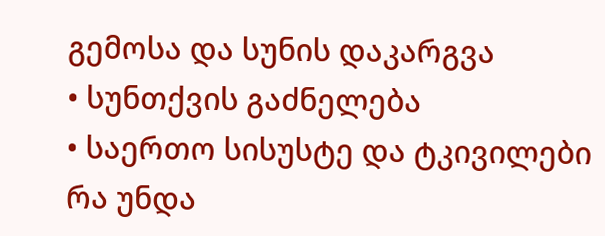გემოსა და სუნის დაკარგვა
• სუნთქვის გაძნელება
• საერთო სისუსტე და ტკივილები
რა უნდა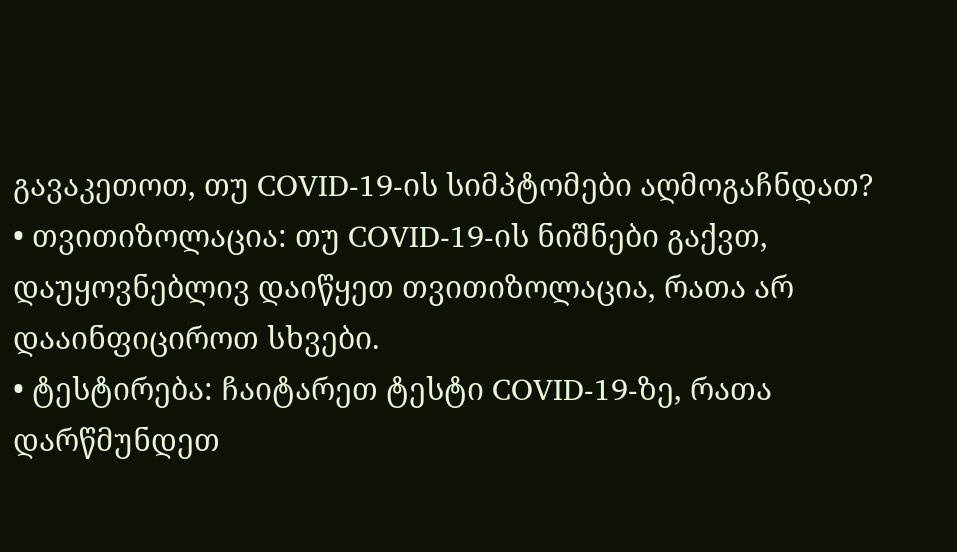გავაკეთოთ, თუ COVID-19-ის სიმპტომები აღმოგაჩნდათ?
• თვითიზოლაცია: თუ COVID-19-ის ნიშნები გაქვთ, დაუყოვნებლივ დაიწყეთ თვითიზოლაცია, რათა არ დააინფიციროთ სხვები.
• ტესტირება: ჩაიტარეთ ტესტი COVID-19-ზე, რათა დარწმუნდეთ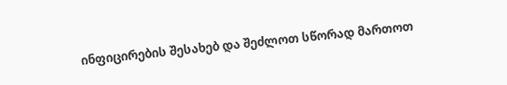ინფიცირების შესახებ და შეძლოთ სწორად მართოთ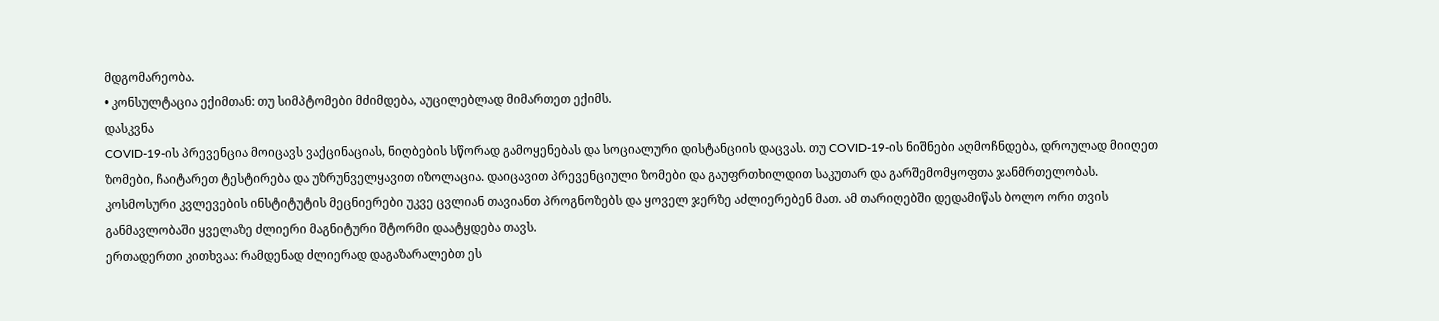მდგომარეობა.
• კონსულტაცია ექიმთან: თუ სიმპტომები მძიმდება, აუცილებლად მიმართეთ ექიმს.
დასკვნა
COVID-19-ის პრევენცია მოიცავს ვაქცინაციას, ნიღბების სწორად გამოყენებას და სოციალური დისტანციის დაცვას. თუ COVID-19-ის ნიშნები აღმოჩნდება, დროულად მიიღეთ ზომები, ჩაიტარეთ ტესტირება და უზრუნველყავით იზოლაცია. დაიცავით პრევენციული ზომები და გაუფრთხილდით საკუთარ და გარშემომყოფთა ჯანმრთელობას.
კოსმოსური კვლევების ინსტიტუტის მეცნიერები უკვე ცვლიან თავიანთ პროგნოზებს და ყოველ ჯერზე აძლიერებენ მათ. ამ თარიღებში დედამიწას ბოლო ორი თვის განმავლობაში ყველაზე ძლიერი მაგნიტური შტორმი დაატყდება თავს.
ერთადერთი კითხვაა: რამდენად ძლიერად დაგაზარალებთ ეს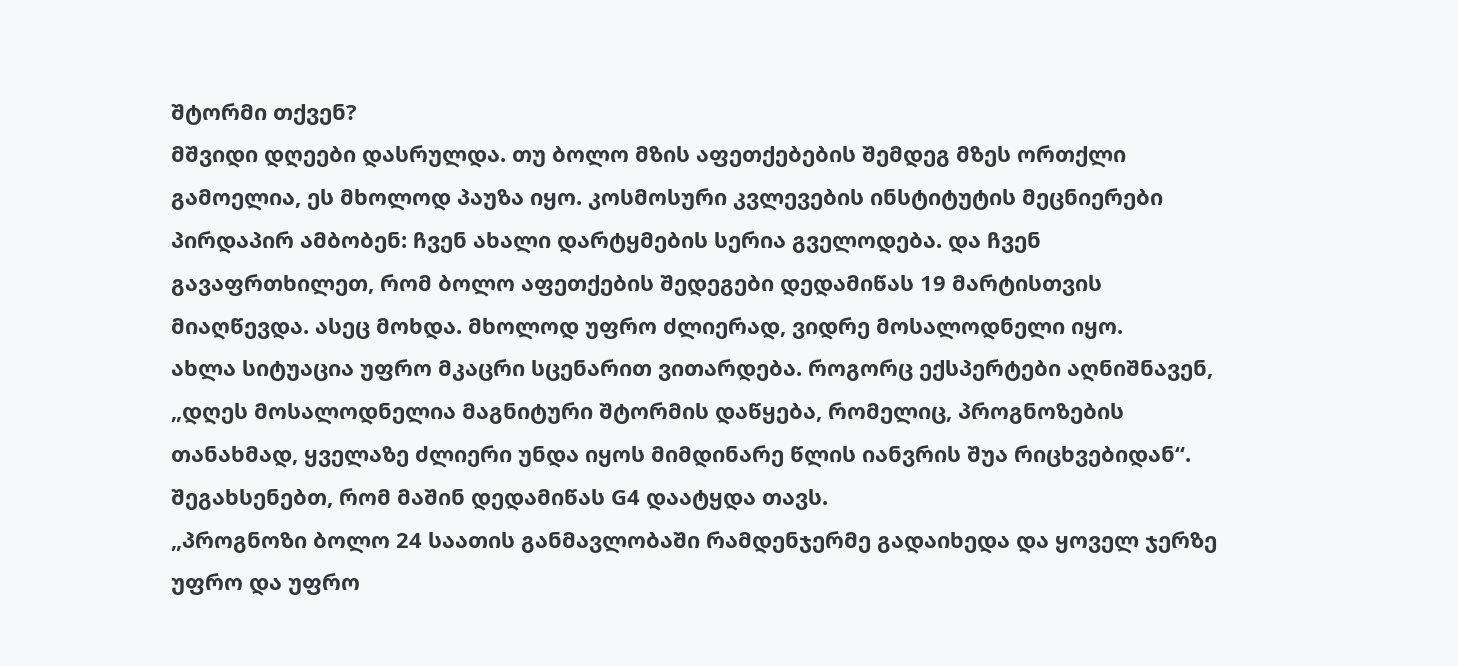შტორმი თქვენ?
მშვიდი დღეები დასრულდა. თუ ბოლო მზის აფეთქებების შემდეგ მზეს ორთქლი გამოელია, ეს მხოლოდ პაუზა იყო. კოსმოსური კვლევების ინსტიტუტის მეცნიერები პირდაპირ ამბობენ: ჩვენ ახალი დარტყმების სერია გველოდება. და ჩვენ გავაფრთხილეთ, რომ ბოლო აფეთქების შედეგები დედამიწას 19 მარტისთვის მიაღწევდა. ასეც მოხდა. მხოლოდ უფრო ძლიერად, ვიდრე მოსალოდნელი იყო.
ახლა სიტუაცია უფრო მკაცრი სცენარით ვითარდება. როგორც ექსპერტები აღნიშნავენ, „დღეს მოსალოდნელია მაგნიტური შტორმის დაწყება, რომელიც, პროგნოზების თანახმად, ყველაზე ძლიერი უნდა იყოს მიმდინარე წლის იანვრის შუა რიცხვებიდან“. შეგახსენებთ, რომ მაშინ დედამიწას G4 დაატყდა თავს.
„პროგნოზი ბოლო 24 საათის განმავლობაში რამდენჯერმე გადაიხედა და ყოველ ჯერზე უფრო და უფრო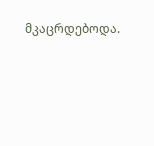მკაცრდებოდა.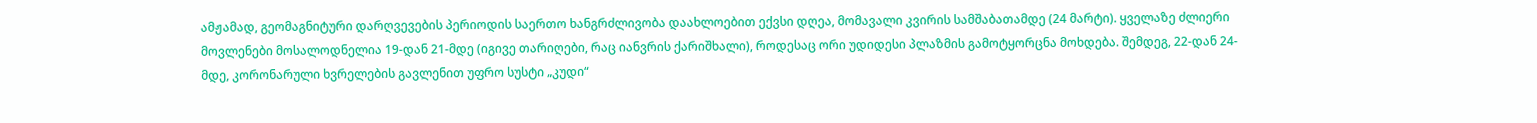ამჟამად, გეომაგნიტური დარღვევების პერიოდის საერთო ხანგრძლივობა დაახლოებით ექვსი დღეა, მომავალი კვირის სამშაბათამდე (24 მარტი). ყველაზე ძლიერი მოვლენები მოსალოდნელია 19-დან 21-მდე (იგივე თარიღები, რაც იანვრის ქარიშხალი), როდესაც ორი უდიდესი პლაზმის გამოტყორცნა მოხდება. შემდეგ, 22-დან 24-მდე, კორონარული ხვრელების გავლენით უფრო სუსტი „კუდი“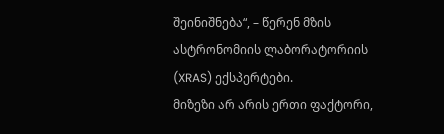შეინიშნება“, – წერენ მზის ასტრონომიის ლაბორატორიის (XRAS) ექსპერტები.
მიზეზი არ არის ერთი ფაქტორი,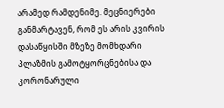არამედ რამდენიმე. მეცნიერები განმარტავენ, რომ ეს არის კვირის დასაწყისში მზეზე მომხდარი პლაზმის გამოტყორცნებისა და კორონარული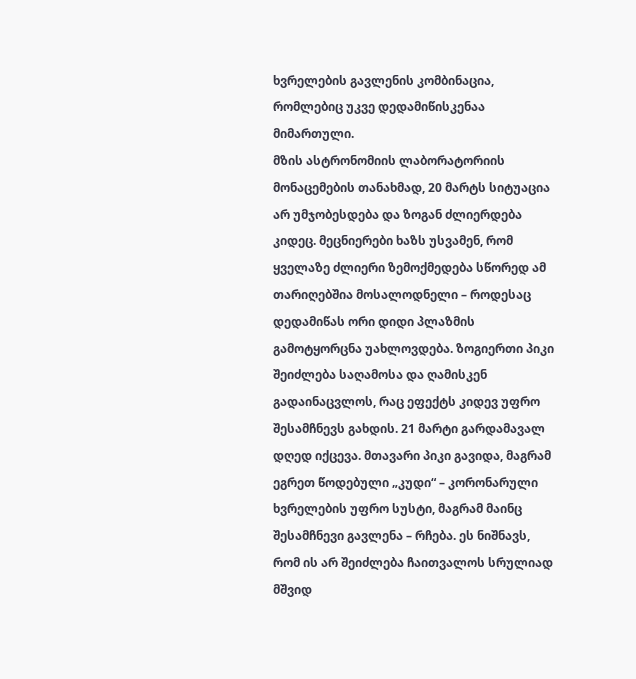ხვრელების გავლენის კომბინაცია, რომლებიც უკვე დედამიწისკენაა მიმართული.
მზის ასტრონომიის ლაბორატორიის მონაცემების თანახმად, 20 მარტს სიტუაცია არ უმჯობესდება და ზოგან ძლიერდება კიდეც. მეცნიერები ხაზს უსვამენ, რომ ყველაზე ძლიერი ზემოქმედება სწორედ ამ თარიღებშია მოსალოდნელი – როდესაც დედამიწას ორი დიდი პლაზმის გამოტყორცნა უახლოვდება. ზოგიერთი პიკი შეიძლება საღამოსა და ღამისკენ გადაინაცვლოს, რაც ეფექტს კიდევ უფრო შესამჩნევს გახდის. 21 მარტი გარდამავალ დღედ იქცევა. მთავარი პიკი გავიდა, მაგრამ ეგრეთ წოდებული „კუდი“ – კორონარული ხვრელების უფრო სუსტი, მაგრამ მაინც შესამჩნევი გავლენა – რჩება. ეს ნიშნავს, რომ ის არ შეიძლება ჩაითვალოს სრულიად მშვიდ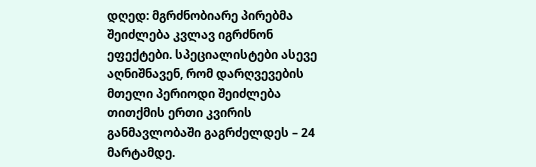დღედ: მგრძნობიარე პირებმა შეიძლება კვლავ იგრძნონ ეფექტები. სპეციალისტები ასევე აღნიშნავენ, რომ დარღვევების მთელი პერიოდი შეიძლება თითქმის ერთი კვირის განმავლობაში გაგრძელდეს – 24 მარტამდე.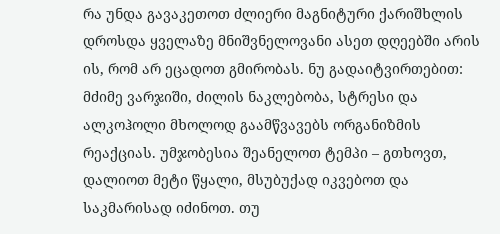რა უნდა გავაკეთოთ ძლიერი მაგნიტური ქარიშხლის დროსდა ყველაზე მნიშვნელოვანი ასეთ დღეებში არის ის, რომ არ ეცადოთ გმირობას. ნუ გადაიტვირთებით: მძიმე ვარჯიში, ძილის ნაკლებობა, სტრესი და ალკოჰოლი მხოლოდ გაამწვავებს ორგანიზმის რეაქციას. უმჯობესია შეანელოთ ტემპი – გთხოვთ, დალიოთ მეტი წყალი, მსუბუქად იკვებოთ და საკმარისად იძინოთ. თუ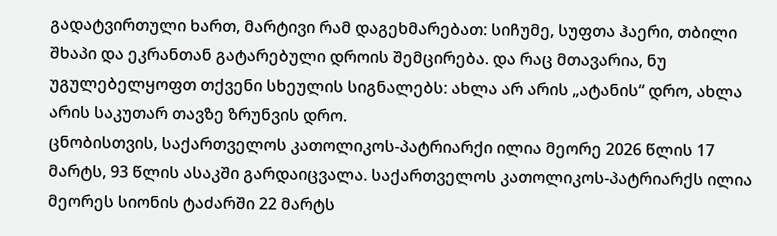გადატვირთული ხართ, მარტივი რამ დაგეხმარებათ: სიჩუმე, სუფთა ჰაერი, თბილი შხაპი და ეკრანთან გატარებული დროის შემცირება. და რაც მთავარია, ნუ უგულებელყოფთ თქვენი სხეულის სიგნალებს: ახლა არ არის „ატანის“ დრო, ახლა არის საკუთარ თავზე ზრუნვის დრო.
ცნობისთვის, საქართველოს კათოლიკოს-პატრიარქი ილია მეორე 2026 წლის 17 მარტს, 93 წლის ასაკში გარდაიცვალა. საქართველოს კათოლიკოს-პატრიარქს ილია მეორეს სიონის ტაძარში 22 მარტს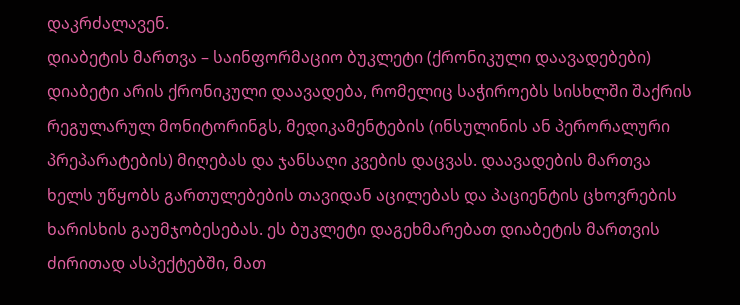დაკრძალავენ.
დიაბეტის მართვა – საინფორმაციო ბუკლეტი (ქრონიკული დაავადებები)
დიაბეტი არის ქრონიკული დაავადება, რომელიც საჭიროებს სისხლში შაქრის რეგულარულ მონიტორინგს, მედიკამენტების (ინსულინის ან პერორალური პრეპარატების) მიღებას და ჯანსაღი კვების დაცვას. დაავადების მართვა ხელს უწყობს გართულებების თავიდან აცილებას და პაციენტის ცხოვრების ხარისხის გაუმჯობესებას. ეს ბუკლეტი დაგეხმარებათ დიაბეტის მართვის ძირითად ასპექტებში, მათ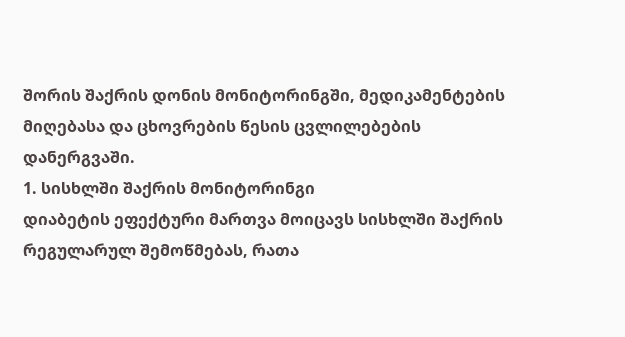შორის შაქრის დონის მონიტორინგში, მედიკამენტების მიღებასა და ცხოვრების წესის ცვლილებების დანერგვაში.
1. სისხლში შაქრის მონიტორინგი
დიაბეტის ეფექტური მართვა მოიცავს სისხლში შაქრის რეგულარულ შემოწმებას, რათა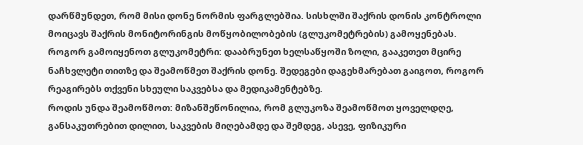დარწმუნდეთ, რომ მისი დონე ნორმის ფარგლებშია. სისხლში შაქრის დონის კონტროლი მოიცავს შაქრის მონიტორინგის მოწყობილობების (გლუკომეტრების) გამოყენებას.
როგორ გამოიყენოთ გლუკომეტრი: დააბრუნეთ ხელსაწყოში ზოლი, გააკეთეთ მცირე ნაჩხვლეტი თითზე და შეამოწმეთ შაქრის დონე. შედეგები დაგეხმარებათ გაიგოთ, როგორ რეაგირებს თქვენი სხეული საკვებსა და მედიკამენტებზე.
როდის უნდა შეამოწმოთ: მიზანშეწონილია, რომ გლუკოზა შეამოწმოთ ყოველდღე, განსაკუთრებით დილით, საკვების მიღებამდე და შემდეგ, ასევე, ფიზიკური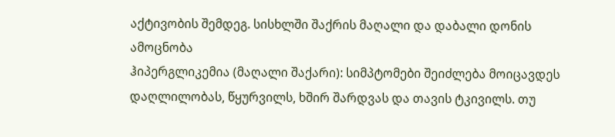აქტივობის შემდეგ. სისხლში შაქრის მაღალი და დაბალი დონის ამოცნობა
ჰიპერგლიკემია (მაღალი შაქარი): სიმპტომები შეიძლება მოიცავდეს დაღლილობას, წყურვილს, ხშირ შარდვას და თავის ტკივილს. თუ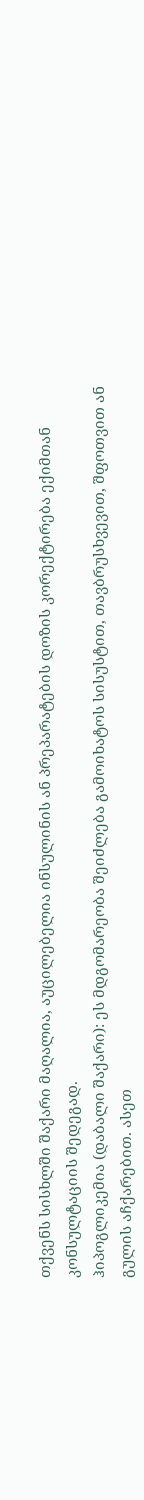თქვენს სისხლში შაქარი მაღალია, აუცილებელია ინსულინის ან პრეპარატების დოზის კორექტირება ექიმთან კონსულტაციის შედეგად.
ჰიპოგლიკემია (დაბალი შაქარი): ეს მდგომარეობა შეიძლება გამოიხატოს სისუსტით, თავბრუსხვევით, შფოთვით ან გულის აჩქარებით. ასეთ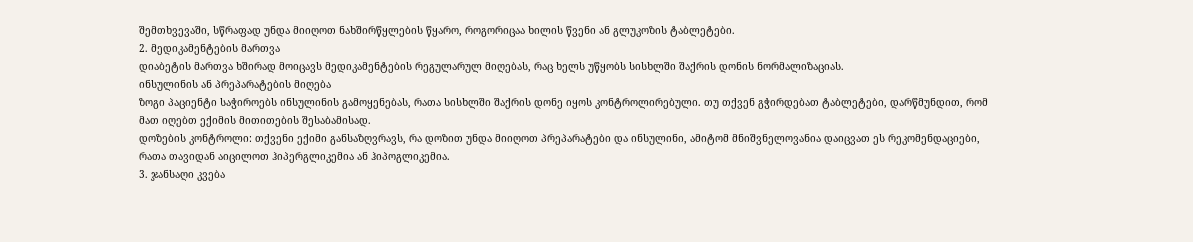შემთხვევაში, სწრაფად უნდა მიიღოთ ნახშირწყლების წყარო, როგორიცაა ხილის წვენი ან გლუკოზის ტაბლეტები.
2. მედიკამენტების მართვა
დიაბეტის მართვა ხშირად მოიცავს მედიკამენტების რეგულარულ მიღებას, რაც ხელს უწყობს სისხლში შაქრის დონის ნორმალიზაციას.
ინსულინის ან პრეპარატების მიღება
ზოგი პაციენტი საჭიროებს ინსულინის გამოყენებას, რათა სისხლში შაქრის დონე იყოს კონტროლირებული. თუ თქვენ გჭირდებათ ტაბლეტები, დარწმუნდით, რომ მათ იღებთ ექიმის მითითების შესაბამისად.
დოზების კონტროლი: თქვენი ექიმი განსაზღვრავს, რა დოზით უნდა მიიღოთ პრეპარატები და ინსულინი, ამიტომ მნიშვნელოვანია დაიცვათ ეს რეკომენდაციები, რათა თავიდან აიცილოთ ჰიპერგლიკემია ან ჰიპოგლიკემია.
3. ჯანსაღი კვება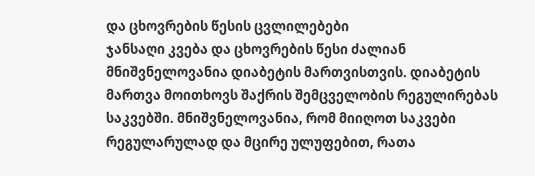და ცხოვრების წესის ცვლილებები
ჯანსაღი კვება და ცხოვრების წესი ძალიან მნიშვნელოვანია დიაბეტის მართვისთვის. დიაბეტის მართვა მოითხოვს შაქრის შემცველობის რეგულირებას საკვებში. მნიშვნელოვანია, რომ მიიღოთ საკვები რეგულარულად და მცირე ულუფებით, რათა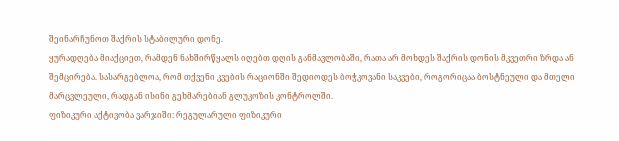შეინარჩუნოთ შაქრის სტაბილური დონე.
ყურადღება მიაქციეთ, რამდენ ნახშირწყალს იღებთ დღის განმავლობაში, რათა არ მოხდეს შაქრის დონის მკვეთრი ზრდა ან შემცირება. სასარგებლოა, რომ თქვენი კვების რაციონში შედიოდეს ბოჭკოვანი საკვები, როგორიცაა ბოსტნეული და მთელი მარცვლეული, რადგან ისინი გეხმარებიან გლუკოზის კონტროლში.
ფიზიკური აქტივობა ვარჯიში: რეგულარული ფიზიკური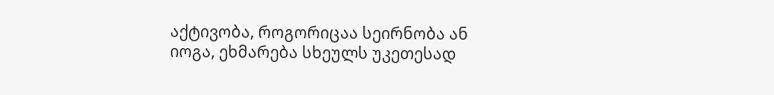აქტივობა, როგორიცაა სეირნობა ან იოგა, ეხმარება სხეულს უკეთესად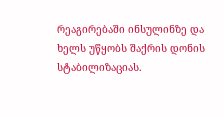რეაგირებაში ინსულინზე და ხელს უწყობს შაქრის დონის სტაბილიზაციას.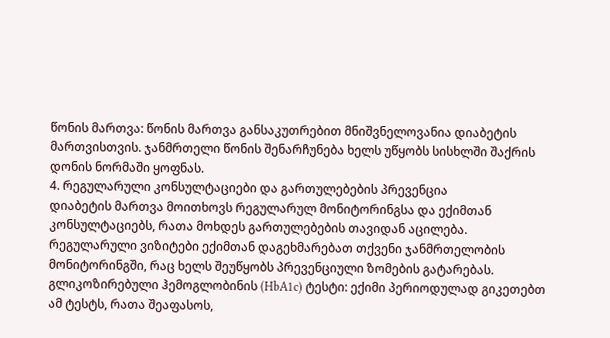წონის მართვა: წონის მართვა განსაკუთრებით მნიშვნელოვანია დიაბეტის მართვისთვის. ჯანმრთელი წონის შენარჩუნება ხელს უწყობს სისხლში შაქრის დონის ნორმაში ყოფნას.
4. რეგულარული კონსულტაციები და გართულებების პრევენცია
დიაბეტის მართვა მოითხოვს რეგულარულ მონიტორინგსა და ექიმთან კონსულტაციებს, რათა მოხდეს გართულებების თავიდან აცილება. რეგულარული ვიზიტები ექიმთან დაგეხმარებათ თქვენი ჯანმრთელობის მონიტორინგში, რაც ხელს შეუწყობს პრევენციული ზომების გატარებას.
გლიკოზირებული ჰემოგლობინის (HbA1c) ტესტი: ექიმი პერიოდულად გიკეთებთ ამ ტესტს, რათა შეაფასოს,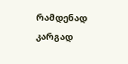რამდენად კარგად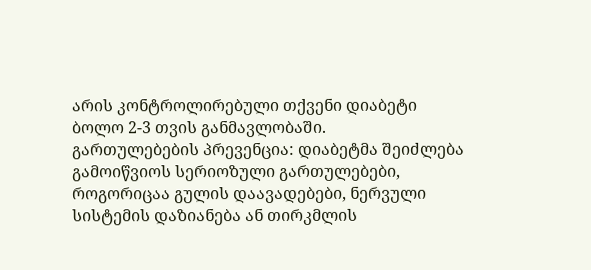არის კონტროლირებული თქვენი დიაბეტი ბოლო 2-3 თვის განმავლობაში.
გართულებების პრევენცია: დიაბეტმა შეიძლება გამოიწვიოს სერიოზული გართულებები, როგორიცაა გულის დაავადებები, ნერვული სისტემის დაზიანება ან თირკმლის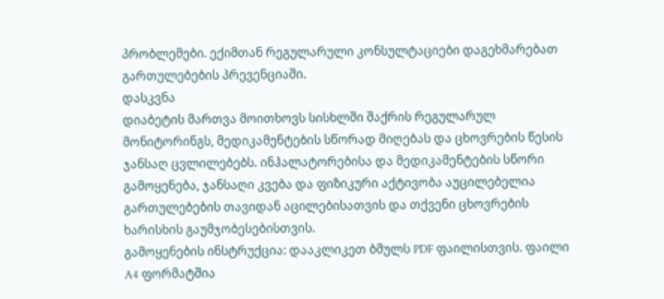პრობლემები. ექიმთან რეგულარული კონსულტაციები დაგეხმარებათ გართულებების პრევენციაში.
დასკვნა
დიაბეტის მართვა მოითხოვს სისხლში შაქრის რეგულარულ მონიტორინგს, მედიკამენტების სწორად მიღებას და ცხოვრების წესის ჯანსაღ ცვლილებებს. ინჰალატორებისა და მედიკამენტების სწორი გამოყენება, ჯანსაღი კვება და ფიზიკური აქტივობა აუცილებელია გართულებების თავიდან აცილებისათვის და თქვენი ცხოვრების ხარისხის გაუმჯობესებისთვის.
გამოყენების ინსტრუქცია: დააკლიკეთ ბმულს PDF ფაილისთვის. ფაილი A4 ფორმატშია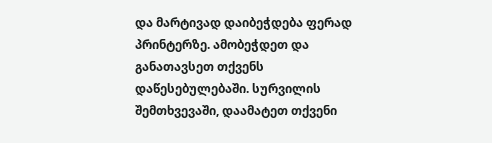და მარტივად დაიბეჭდება ფერად პრინტერზე. ამობეჭდეთ და განათავსეთ თქვენს დაწესებულებაში. სურვილის შემთხვევაში, დაამატეთ თქვენი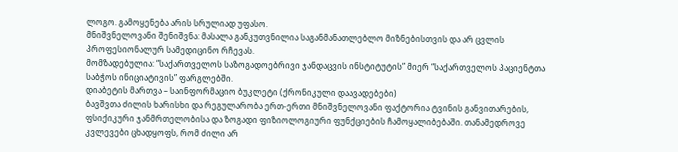ლოგო. გამოყენება არის სრულიად უფასო.
მნიშვნელოვანი შენიშვნა: მასალა განკუთვნილია საგანმანათლებლო მიზნებისთვის და არ ცვლის პროფესიონალურ სამედიცინო რჩევას.
მომზადებულია: “საქართველოს საზოგადოებრივი ჯანდაცვის ინსტიტუტის” მიერ “საქართველოს პაციენტთა საბჭოს ინიციატივის” ფარგლებში.
დიაბეტის მართვა – საინფორმაციო ბუკლეტი (ქრონიკული დაავადებები)
ბავშვთა ძილის ხარისხი და რეგულარობა ერთ-ერთი მნიშვნელოვანი ფაქტორია ტვინის განვითარების, ფსიქიკური ჯანმრთელობისა და ზოგადი ფიზიოლოგიური ფუნქციების ჩამოყალიბებაში. თანამედროვე კვლევები ცხადყოფს, რომ ძილი არ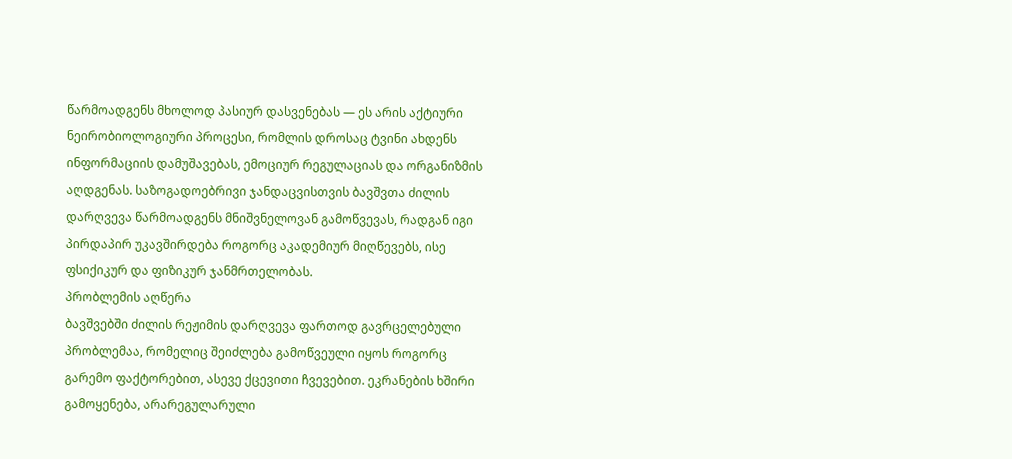წარმოადგენს მხოლოდ პასიურ დასვენებას — ეს არის აქტიური ნეირობიოლოგიური პროცესი, რომლის დროსაც ტვინი ახდენს ინფორმაციის დამუშავებას, ემოციურ რეგულაციას და ორგანიზმის აღდგენას. საზოგადოებრივი ჯანდაცვისთვის ბავშვთა ძილის დარღვევა წარმოადგენს მნიშვნელოვან გამოწვევას, რადგან იგი პირდაპირ უკავშირდება როგორც აკადემიურ მიღწევებს, ისე ფსიქიკურ და ფიზიკურ ჯანმრთელობას.
პრობლემის აღწერა
ბავშვებში ძილის რეჟიმის დარღვევა ფართოდ გავრცელებული პრობლემაა, რომელიც შეიძლება გამოწვეული იყოს როგორც გარემო ფაქტორებით, ასევე ქცევითი ჩვევებით. ეკრანების ხშირი გამოყენება, არარეგულარული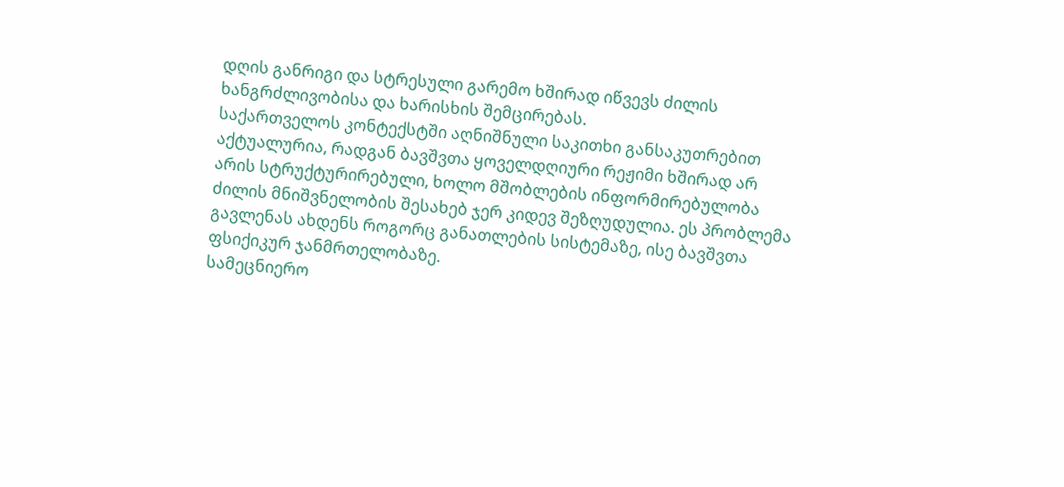დღის განრიგი და სტრესული გარემო ხშირად იწვევს ძილის ხანგრძლივობისა და ხარისხის შემცირებას.
საქართველოს კონტექსტში აღნიშნული საკითხი განსაკუთრებით აქტუალურია, რადგან ბავშვთა ყოველდღიური რეჟიმი ხშირად არ არის სტრუქტურირებული, ხოლო მშობლების ინფორმირებულობა ძილის მნიშვნელობის შესახებ ჯერ კიდევ შეზღუდულია. ეს პრობლემა გავლენას ახდენს როგორც განათლების სისტემაზე, ისე ბავშვთა ფსიქიკურ ჯანმრთელობაზე.
სამეცნიერო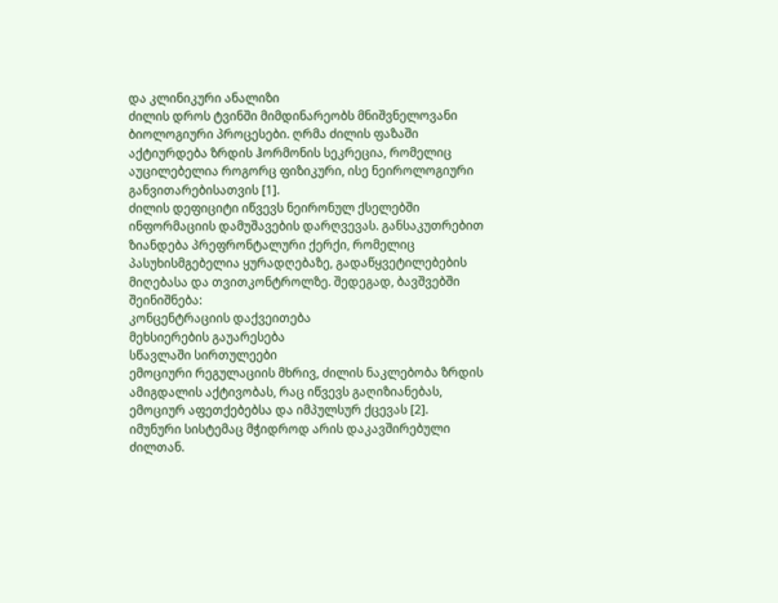და კლინიკური ანალიზი
ძილის დროს ტვინში მიმდინარეობს მნიშვნელოვანი ბიოლოგიური პროცესები. ღრმა ძილის ფაზაში აქტიურდება ზრდის ჰორმონის სეკრეცია, რომელიც აუცილებელია როგორც ფიზიკური, ისე ნეიროლოგიური განვითარებისათვის [1].
ძილის დეფიციტი იწვევს ნეირონულ ქსელებში ინფორმაციის დამუშავების დარღვევას. განსაკუთრებით ზიანდება პრეფრონტალური ქერქი, რომელიც პასუხისმგებელია ყურადღებაზე, გადაწყვეტილებების მიღებასა და თვითკონტროლზე. შედეგად, ბავშვებში შეინიშნება:
კონცენტრაციის დაქვეითება
მეხსიერების გაუარესება
სწავლაში სირთულეები
ემოციური რეგულაციის მხრივ, ძილის ნაკლებობა ზრდის ამიგდალის აქტივობას, რაც იწვევს გაღიზიანებას, ემოციურ აფეთქებებსა და იმპულსურ ქცევას [2].
იმუნური სისტემაც მჭიდროდ არის დაკავშირებული ძილთან.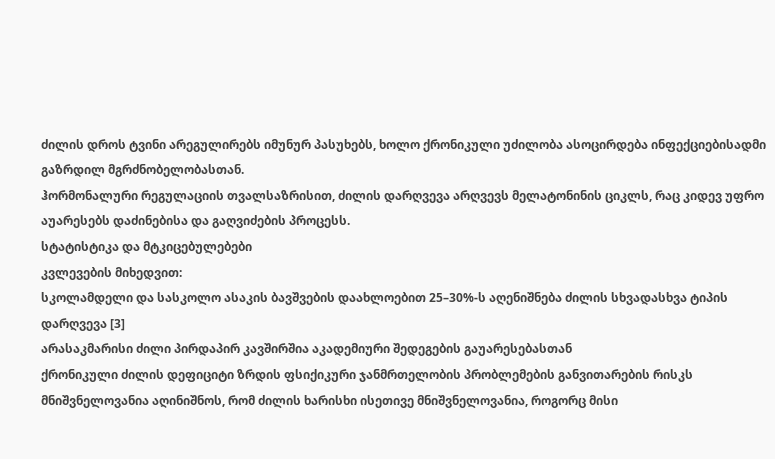ძილის დროს ტვინი არეგულირებს იმუნურ პასუხებს, ხოლო ქრონიკული უძილობა ასოცირდება ინფექციებისადმი გაზრდილ მგრძნობელობასთან.
ჰორმონალური რეგულაციის თვალსაზრისით, ძილის დარღვევა არღვევს მელატონინის ციკლს, რაც კიდევ უფრო აუარესებს დაძინებისა და გაღვიძების პროცესს.
სტატისტიკა და მტკიცებულებები
კვლევების მიხედვით:
სკოლამდელი და სასკოლო ასაკის ბავშვების დაახლოებით 25–30%-ს აღენიშნება ძილის სხვადასხვა ტიპის დარღვევა [3]
არასაკმარისი ძილი პირდაპირ კავშირშია აკადემიური შედეგების გაუარესებასთან
ქრონიკული ძილის დეფიციტი ზრდის ფსიქიკური ჯანმრთელობის პრობლემების განვითარების რისკს
მნიშვნელოვანია აღინიშნოს, რომ ძილის ხარისხი ისეთივე მნიშვნელოვანია, როგორც მისი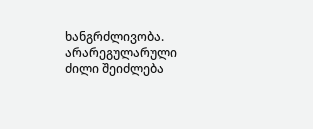ხანგრძლივობა. არარეგულარული ძილი შეიძლება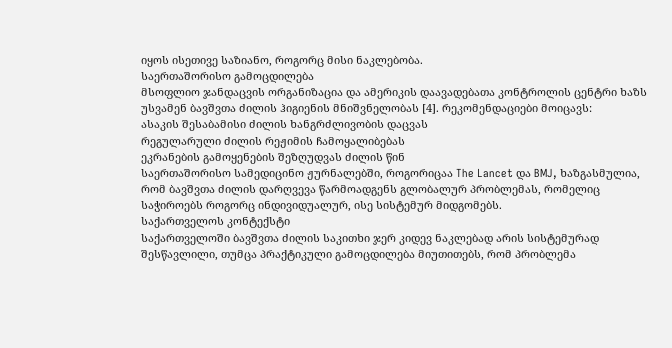იყოს ისეთივე საზიანო, როგორც მისი ნაკლებობა.
საერთაშორისო გამოცდილება
მსოფლიო ჯანდაცვის ორგანიზაცია და ამერიკის დაავადებათა კონტროლის ცენტრი ხაზს უსვამენ ბავშვთა ძილის ჰიგიენის მნიშვნელობას [4]. რეკომენდაციები მოიცავს:
ასაკის შესაბამისი ძილის ხანგრძლივობის დაცვას
რეგულარული ძილის რეჟიმის ჩამოყალიბებას
ეკრანების გამოყენების შეზღუდვას ძილის წინ
საერთაშორისო სამედიცინო ჟურნალებში, როგორიცაა The Lancet და BMJ, ხაზგასმულია, რომ ბავშვთა ძილის დარღვევა წარმოადგენს გლობალურ პრობლემას, რომელიც საჭიროებს როგორც ინდივიდუალურ, ისე სისტემურ მიდგომებს.
საქართველოს კონტექსტი
საქართველოში ბავშვთა ძილის საკითხი ჯერ კიდევ ნაკლებად არის სისტემურად შესწავლილი, თუმცა პრაქტიკული გამოცდილება მიუთითებს, რომ პრობლემა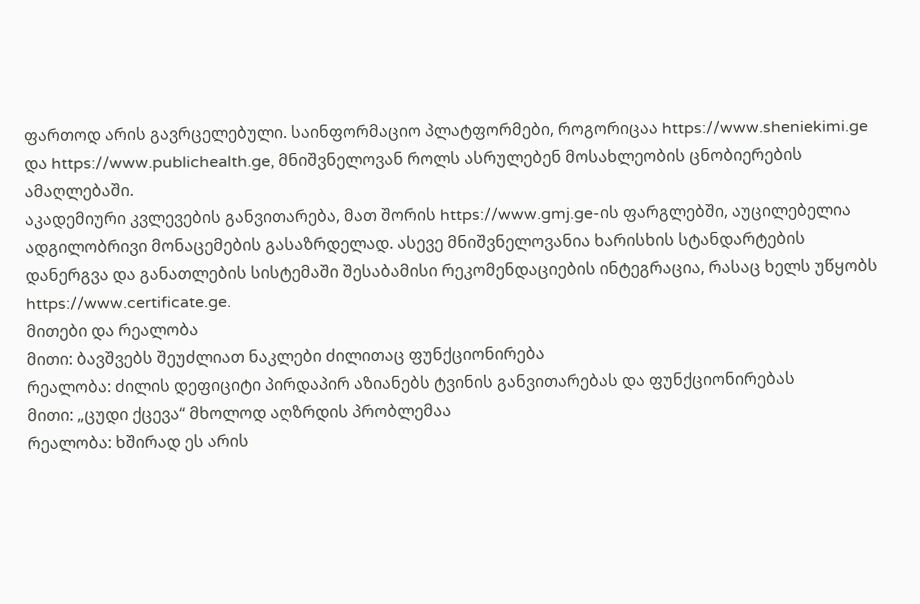ფართოდ არის გავრცელებული. საინფორმაციო პლატფორმები, როგორიცაა https://www.sheniekimi.ge და https://www.publichealth.ge, მნიშვნელოვან როლს ასრულებენ მოსახლეობის ცნობიერების ამაღლებაში.
აკადემიური კვლევების განვითარება, მათ შორის https://www.gmj.ge-ის ფარგლებში, აუცილებელია ადგილობრივი მონაცემების გასაზრდელად. ასევე მნიშვნელოვანია ხარისხის სტანდარტების დანერგვა და განათლების სისტემაში შესაბამისი რეკომენდაციების ინტეგრაცია, რასაც ხელს უწყობს https://www.certificate.ge.
მითები და რეალობა
მითი: ბავშვებს შეუძლიათ ნაკლები ძილითაც ფუნქციონირება
რეალობა: ძილის დეფიციტი პირდაპირ აზიანებს ტვინის განვითარებას და ფუნქციონირებას
მითი: „ცუდი ქცევა“ მხოლოდ აღზრდის პრობლემაა
რეალობა: ხშირად ეს არის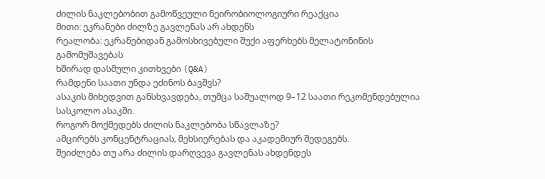ძილის ნაკლებობით გამოწვეული ნეირობიოლოგიური რეაქცია
მითი: ეკრანები ძილზე გავლენას არ ახდენს
რეალობა: ეკრანებიდან გამოსხივებული შუქი აფერხებს მელატონინის გამომუშავებას
ხშირად დასმული კითხვები (Q&A)
რამდენი საათი უნდა ეძინოს ბავშვს?
ასაკის მიხედვით განსხვავდება, თუმცა საშუალოდ 9–12 საათი რეკომენდებულია სასკოლო ასაკში.
როგორ მოქმედებს ძილის ნაკლებობა სწავლაზე?
ამცირებს კონცენტრაციას, მეხსიერებას და აკადემიურ შედეგებს.
შეიძლება თუ არა ძილის დარღვევა გავლენას ახდენდეს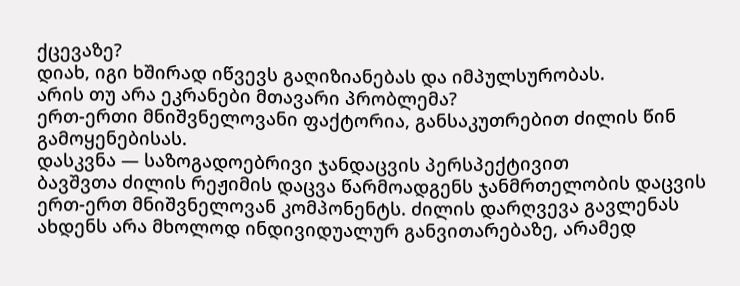ქცევაზე?
დიახ, იგი ხშირად იწვევს გაღიზიანებას და იმპულსურობას.
არის თუ არა ეკრანები მთავარი პრობლემა?
ერთ-ერთი მნიშვნელოვანი ფაქტორია, განსაკუთრებით ძილის წინ გამოყენებისას.
დასკვნა — საზოგადოებრივი ჯანდაცვის პერსპექტივით
ბავშვთა ძილის რეჟიმის დაცვა წარმოადგენს ჯანმრთელობის დაცვის ერთ-ერთ მნიშვნელოვან კომპონენტს. ძილის დარღვევა გავლენას ახდენს არა მხოლოდ ინდივიდუალურ განვითარებაზე, არამედ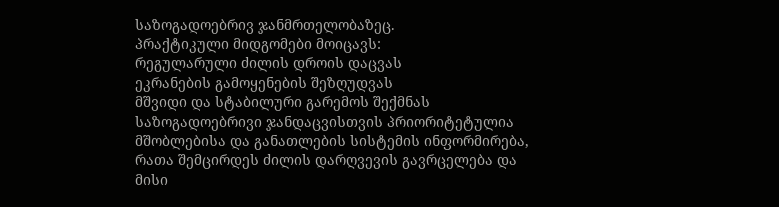საზოგადოებრივ ჯანმრთელობაზეც.
პრაქტიკული მიდგომები მოიცავს:
რეგულარული ძილის დროის დაცვას
ეკრანების გამოყენების შეზღუდვას
მშვიდი და სტაბილური გარემოს შექმნას
საზოგადოებრივი ჯანდაცვისთვის პრიორიტეტულია მშობლებისა და განათლების სისტემის ინფორმირება, რათა შემცირდეს ძილის დარღვევის გავრცელება და მისი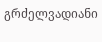გრძელვადიანი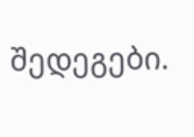შედეგები.